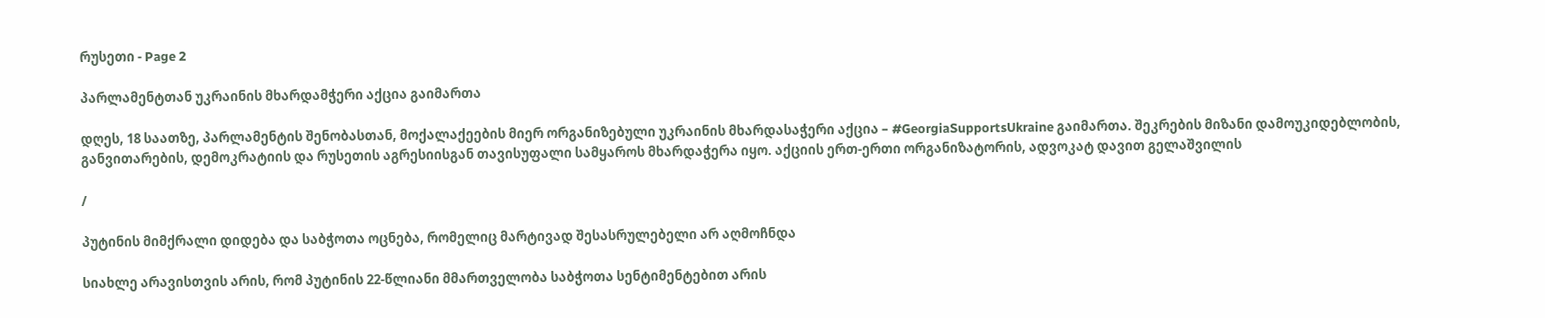რუსეთი - Page 2

პარლამენტთან უკრაინის მხარდამჭერი აქცია გაიმართა

დღეს, 18 საათზე, პარლამენტის შენობასთან, მოქალაქეების მიერ ორგანიზებული უკრაინის მხარდასაჭერი აქცია – #GeorgiaSupportsUkraine გაიმართა. შეკრების მიზანი დამოუკიდებლობის, განვითარების, დემოკრატიის და რუსეთის აგრესიისგან თავისუფალი სამყაროს მხარდაჭერა იყო. აქციის ერთ-ერთი ორგანიზატორის, ადვოკატ დავით გელაშვილის

/

პუტინის მიმქრალი დიდება და საბჭოთა ოცნება, რომელიც მარტივად შესასრულებელი არ აღმოჩნდა

სიახლე არავისთვის არის, რომ პუტინის 22-წლიანი მმართველობა საბჭოთა სენტიმენტებით არის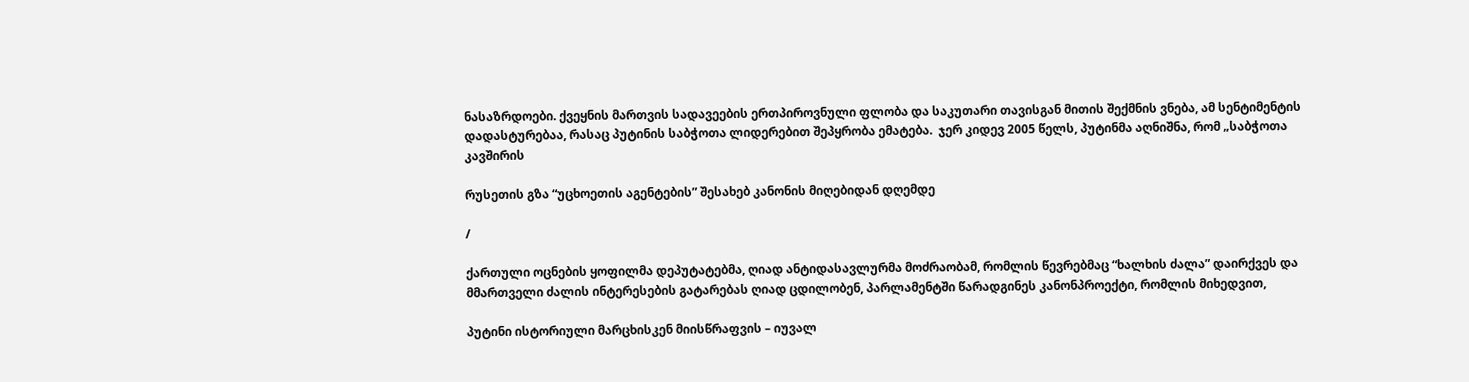ნასაზრდოები. ქვეყნის მართვის სადავეების ერთპიროვნული ფლობა და საკუთარი თავისგან მითის შექმნის ვნება, ამ სენტიმენტის დადასტურებაა, რასაც პუტინის საბჭოთა ლიდერებით შეპყრობა ემატება.  ჯერ კიდევ 2005 წელს, პუტინმა აღნიშნა, რომ „საბჭოთა კავშირის

რუსეთის გზა “უცხოეთის აგენტების” შესახებ კანონის მიღებიდან დღემდე

/

ქართული ოცნების ყოფილმა დეპუტატებმა, ღიად ანტიდასავლურმა მოძრაობამ, რომლის წევრებმაც “ხალხის ძალა” დაირქვეს და მმართველი ძალის ინტერესების გატარებას ღიად ცდილობენ, პარლამენტში წარადგინეს კანონპროექტი, რომლის მიხედვით,

პუტინი ისტორიული მარცხისკენ მიისწრაფვის – იუვალ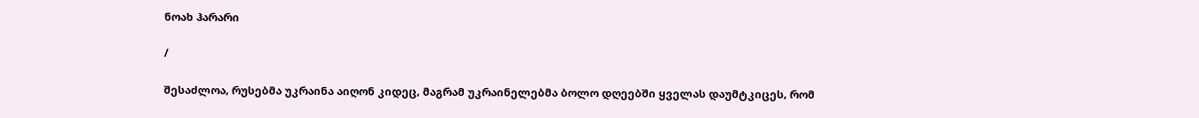ნოახ ჰარარი

/

შესაძლოა, რუსებმა უკრაინა აიღონ კიდეც, მაგრამ უკრაინელებმა ბოლო დღეებში ყველას დაუმტკიცეს, რომ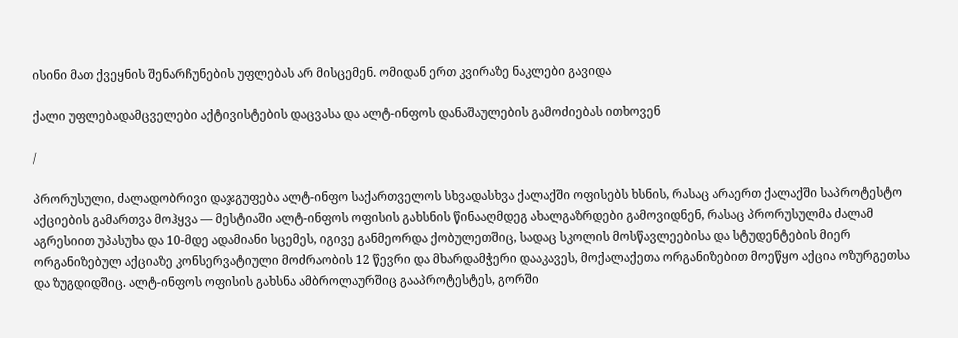ისინი მათ ქვეყნის შენარჩუნების უფლებას არ მისცემენ. ომიდან ერთ კვირაზე ნაკლები გავიდა

ქალი უფლებადამცველები აქტივისტების დაცვასა და ალტ-ინფოს დანაშაულების გამოძიებას ითხოვენ

/

პრორუსული, ძალადობრივი დაჯგუფება ალტ-ინფო საქართველოს სხვადასხვა ქალაქში ოფისებს ხსნის, რასაც არაერთ ქალაქში საპროტესტო აქციების გამართვა მოჰყვა — მესტიაში ალტ-ინფოს ოფისის გახსნის წინააღმდეგ ახალგაზრდები გამოვიდნენ, რასაც პრორუსულმა ძალამ აგრესიით უპასუხა და 10-მდე ადამიანი სცემეს, იგივე განმეორდა ქობულეთშიც, სადაც სკოლის მოსწავლეებისა და სტუდენტების მიერ ორგანიზებულ აქციაზე კონსერვატიული მოძრაობის 12 წევრი და მხარდამჭერი დააკავეს, მოქალაქეთა ორგანიზებით მოეწყო აქცია ოზურგეთსა და ზუგდიდშიც. ალტ-ინფოს ოფისის გახსნა ამბროლაურშიც გააპროტესტეს, გორში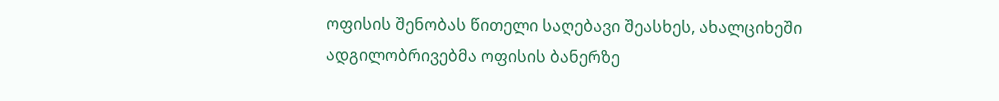ოფისის შენობას წითელი საღებავი შეასხეს, ახალციხეში ადგილობრივებმა ოფისის ბანერზე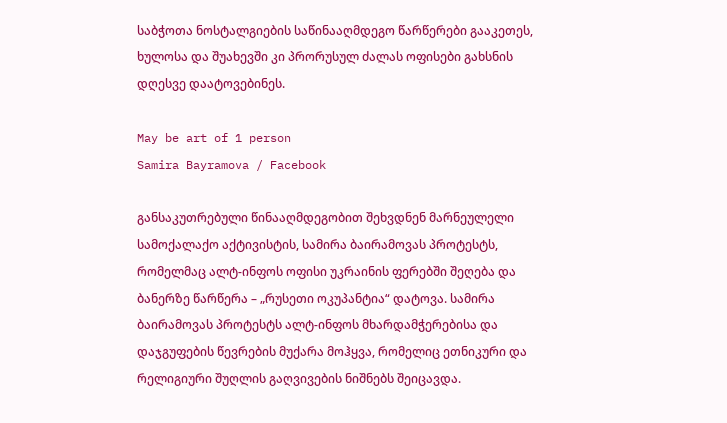საბჭოთა ნოსტალგიების საწინააღმდეგო წარწერები გააკეთეს, ხულოსა და შუახევში კი პრორუსულ ძალას ოფისები გახსნის დღესვე დაატოვებინეს.

May be art of 1 person
Samira Bayramova / Facebook

განსაკუთრებული წინააღმდეგობით შეხვდნენ მარნეულელი სამოქალაქო აქტივისტის, სამირა ბაირამოვას პროტესტს, რომელმაც ალტ-ინფოს ოფისი უკრაინის ფერებში შეღება და ბანერზე წარწერა – „რუსეთი ოკუპანტია“ დატოვა. სამირა ბაირამოვას პროტესტს ალტ-ინფოს მხარდამჭერებისა და დაჯგუფების წევრების მუქარა მოჰყვა, რომელიც ეთნიკური და რელიგიური შუღლის გაღვივების ნიშნებს შეიცავდა.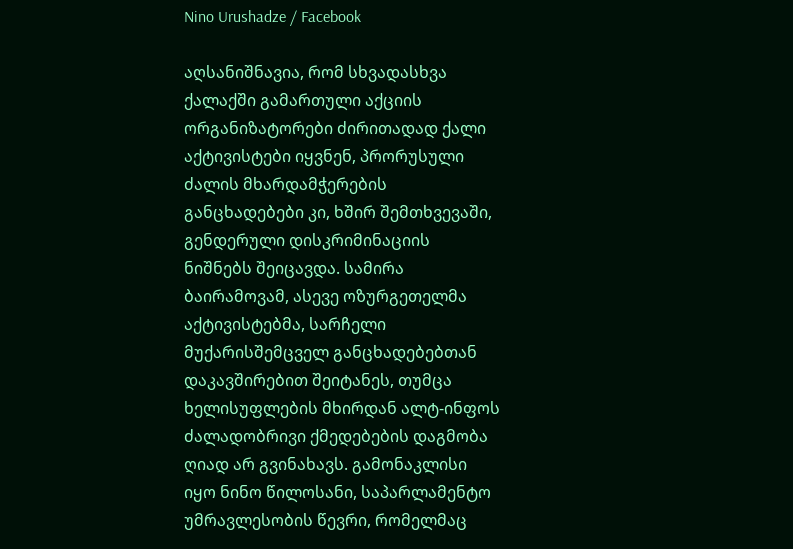Nino Urushadze / Facebook

აღსანიშნავია, რომ სხვადასხვა ქალაქში გამართული აქციის ორგანიზატორები ძირითადად ქალი აქტივისტები იყვნენ, პრორუსული ძალის მხარდამჭერების განცხადებები კი, ხშირ შემთხვევაში, გენდერული დისკრიმინაციის ნიშნებს შეიცავდა. სამირა ბაირამოვამ, ასევე ოზურგეთელმა აქტივისტებმა, სარჩელი მუქარისშემცველ განცხადებებთან დაკავშირებით შეიტანეს, თუმცა ხელისუფლების მხირდან ალტ-ინფოს ძალადობრივი ქმედებების დაგმობა ღიად არ გვინახავს. გამონაკლისი იყო ნინო წილოსანი, საპარლამენტო უმრავლესობის წევრი, რომელმაც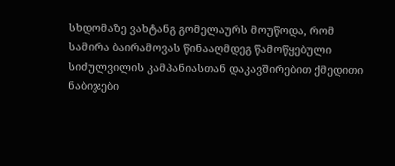სხდომაზე ვახტანგ გომელაურს მოუწოდა, რომ სამირა ბაირამოვას წინააღმდეგ წამოწყებული სიძულვილის კამპანიასთან დაკავშირებით ქმედითი ნაბიჯები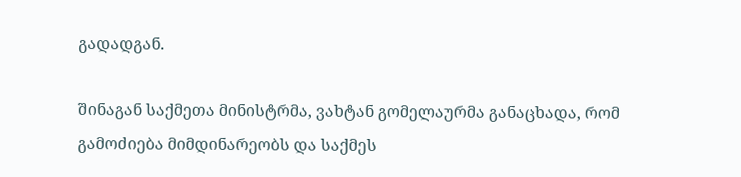გადადგან.

შინაგან საქმეთა მინისტრმა, ვახტან გომელაურმა განაცხადა, რომ გამოძიება მიმდინარეობს და საქმეს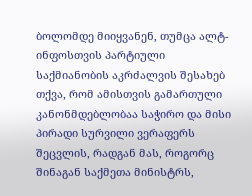ბოლომდე მიიყვანენ, თუმცა ალტ-ინფოსთვის პარტიული საქმიანობის აკრძალვის შესახებ თქვა, რომ ამისთვის გამართული კანონმდებლობაა საჭირო და მისი პირადი სურვილი ვერაფერს შეცვლის, რადგან მას, როგორც შინაგან საქმეთა მინისტრს,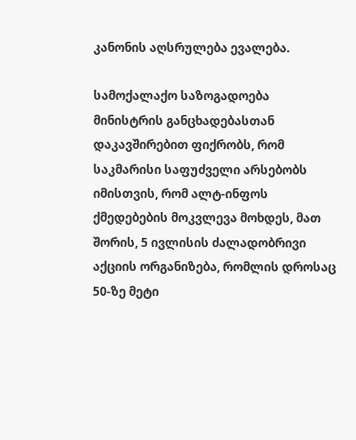კანონის აღსრულება ევალება.

სამოქალაქო საზოგადოება მინისტრის განცხადებასთან დაკავშირებით ფიქრობს, რომ საკმარისი საფუძველი არსებობს იმისთვის, რომ ალტ-ინფოს ქმედებების მოკვლევა მოხდეს, მათ შორის, 5 ივლისის ძალადობრივი აქციის ორგანიზება, რომლის დროსაც 50-ზე მეტი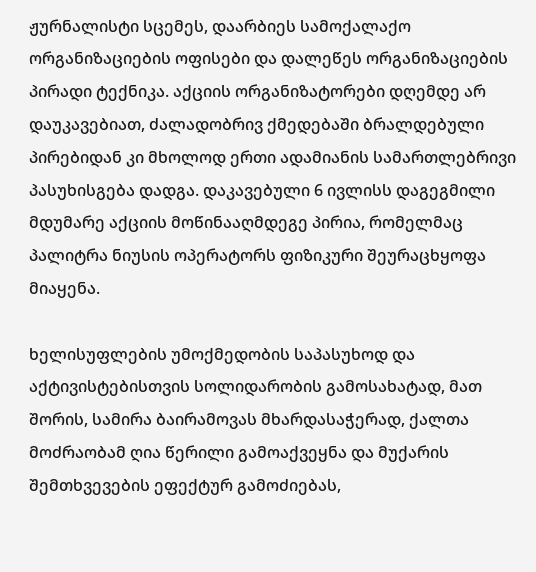ჟურნალისტი სცემეს, დაარბიეს სამოქალაქო ორგანიზაციების ოფისები და დალეწეს ორგანიზაციების პირადი ტექნიკა. აქციის ორგანიზატორები დღემდე არ დაუკავებიათ, ძალადობრივ ქმედებაში ბრალდებული პირებიდან კი მხოლოდ ერთი ადამიანის სამართლებრივი პასუხისგება დადგა. დაკავებული 6 ივლისს დაგეგმილი მდუმარე აქციის მოწინააღმდეგე პირია, რომელმაც პალიტრა ნიუსის ოპერატორს ფიზიკური შეურაცხყოფა მიაყენა.

ხელისუფლების უმოქმედობის საპასუხოდ და აქტივისტებისთვის სოლიდარობის გამოსახატად, მათ შორის, სამირა ბაირამოვას მხარდასაჭერად, ქალთა მოძრაობამ ღია წერილი გამოაქვეყნა და მუქარის შემთხვევების ეფექტურ გამოძიებას,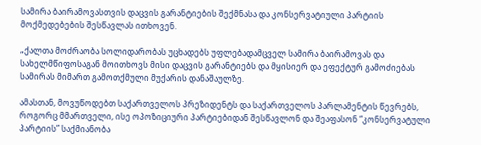სამირა ბაირამოვასთვის დაცვის გარანტიების შექმნასა და კონსერვატიული პარტიის მოქმედებების შესწავლას ითხოვენ.

„ქალთა მოძრაობა სოლიდარობას უცხადებს უფლებადამცველ სამირა ბაირამოვას და სახელმწიფოსაგან მოითხოვს მისი დაცვის გარანტიებს და მყისიერ და ეფექტურ გამოძიებას სამირას მიმართ გამოთქმული მუქარის დანაშაულზე.

ამასთან, მოვუწოდებთ საქართველოს პრეზიდენტს და საქართველოს პარლამენტის წევრებს, როგორც მმართველი, ისე ოპოზიციური პარტიებიდან შესწავლონ და შეაფასონ “კონსერვატული პარტიის” საქმიანობა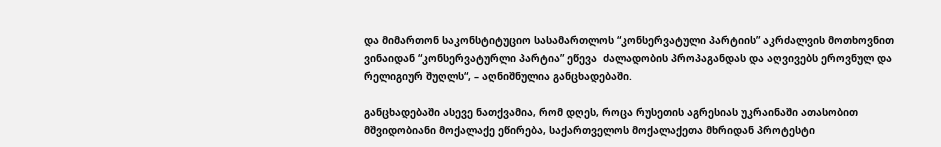და მიმართონ საკონსტიტუციო სასამართლოს “კონსერვატული პარტიის” აკრძალვის მოთხოვნით ვინაიდან “კონსერვატურლი პარტია” ეწევა  ძალადობის პროპაგანდას და აღვივებს ეროვნულ და რელიგიურ შუღლს“, – აღნიშნულია განცხადებაში.

განცხადებაში ასევე ნათქვამია, რომ დღეს, როცა რუსეთის აგრესიას უკრაინაში ათასობით მშვიდობიანი მოქალაქე ეწირება, საქართველოს მოქალაქეთა მხრიდან პროტესტი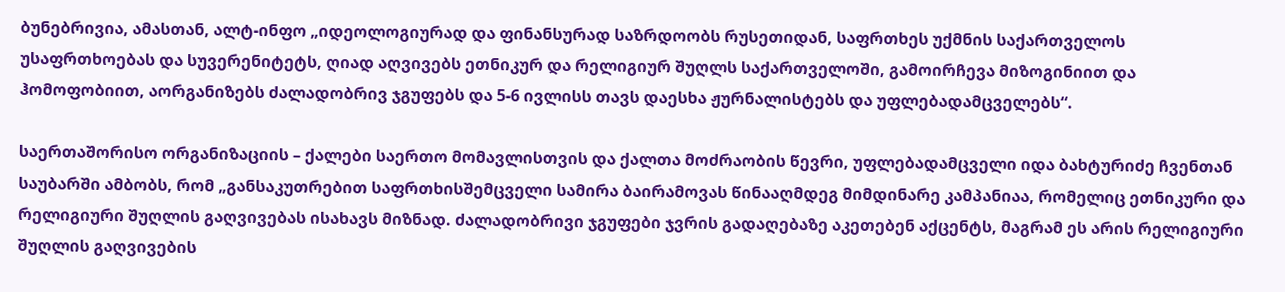ბუნებრივია, ამასთან, ალტ-ინფო „იდეოლოგიურად და ფინანსურად საზრდოობს რუსეთიდან, საფრთხეს უქმნის საქართველოს უსაფრთხოებას და სუვერენიტეტს, ღიად აღვივებს ეთნიკურ და რელიგიურ შუღლს საქართველოში, გამოირჩევა მიზოგინიით და ჰომოფობიით, აორგანიზებს ძალადობრივ ჯგუფებს და 5-6 ივლისს თავს დაესხა ჟურნალისტებს და უფლებადამცველებს“.

საერთაშორისო ორგანიზაციის – ქალები საერთო მომავლისთვის და ქალთა მოძრაობის წევრი, უფლებადამცველი იდა ბახტურიძე ჩვენთან საუბარში ამბობს, რომ „განსაკუთრებით საფრთხისშემცველი სამირა ბაირამოვას წინააღმდეგ მიმდინარე კამპანიაა, რომელიც ეთნიკური და რელიგიური შუღლის გაღვივებას ისახავს მიზნად. ძალადობრივი ჯგუფები ჯვრის გადაღებაზე აკეთებენ აქცენტს, მაგრამ ეს არის რელიგიური შუღლის გაღვივების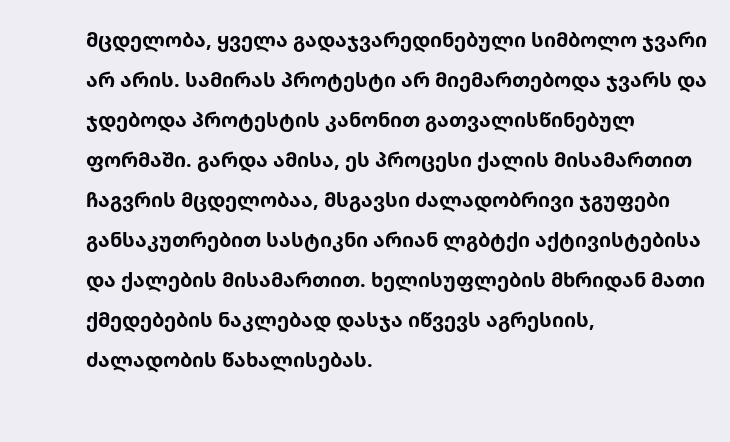მცდელობა, ყველა გადაჯვარედინებული სიმბოლო ჯვარი არ არის. სამირას პროტესტი არ მიემართებოდა ჯვარს და ჯდებოდა პროტესტის კანონით გათვალისწინებულ ფორმაში. გარდა ამისა, ეს პროცესი ქალის მისამართით ჩაგვრის მცდელობაა, მსგავსი ძალადობრივი ჯგუფები განსაკუთრებით სასტიკნი არიან ლგბტქი აქტივისტებისა და ქალების მისამართით. ხელისუფლების მხრიდან მათი ქმედებების ნაკლებად დასჯა იწვევს აგრესიის, ძალადობის წახალისებას.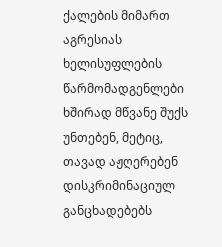ქალების მიმართ აგრესიას ხელისუფლების წარმომადგენლები ხშირად მწვანე შუქს უნთებენ, მეტიც, თავად აჟღერებენ დისკრიმინაციულ განცხადებებს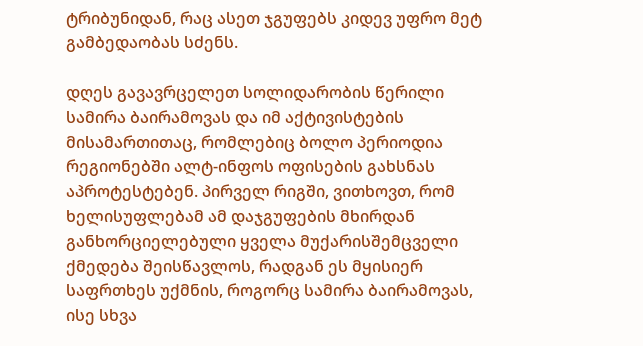ტრიბუნიდან, რაც ასეთ ჯგუფებს კიდევ უფრო მეტ გამბედაობას სძენს.

დღეს გავავრცელეთ სოლიდარობის წერილი სამირა ბაირამოვას და იმ აქტივისტების მისამართითაც, რომლებიც ბოლო პერიოდია რეგიონებში ალტ-ინფოს ოფისების გახსნას აპროტესტებენ. პირველ რიგში, ვითხოვთ, რომ ხელისუფლებამ ამ დაჯგუფების მხირდან განხორციელებული ყველა მუქარისშემცველი ქმედება შეისწავლოს, რადგან ეს მყისიერ საფრთხეს უქმნის, როგორც სამირა ბაირამოვას, ისე სხვა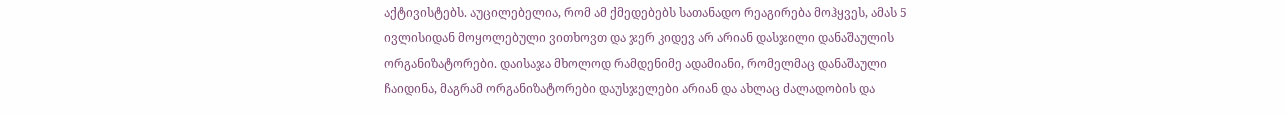აქტივისტებს. აუცილებელია, რომ ამ ქმედებებს სათანადო რეაგირება მოჰყვეს, ამას 5 ივლისიდან მოყოლებული ვითხოვთ და ჯერ კიდევ არ არიან დასჯილი დანაშაულის ორგანიზატორები. დაისაჯა მხოლოდ რამდენიმე ადამიანი, რომელმაც დანაშაული ჩაიდინა, მაგრამ ორგანიზატორები დაუსჯელები არიან და ახლაც ძალადობის და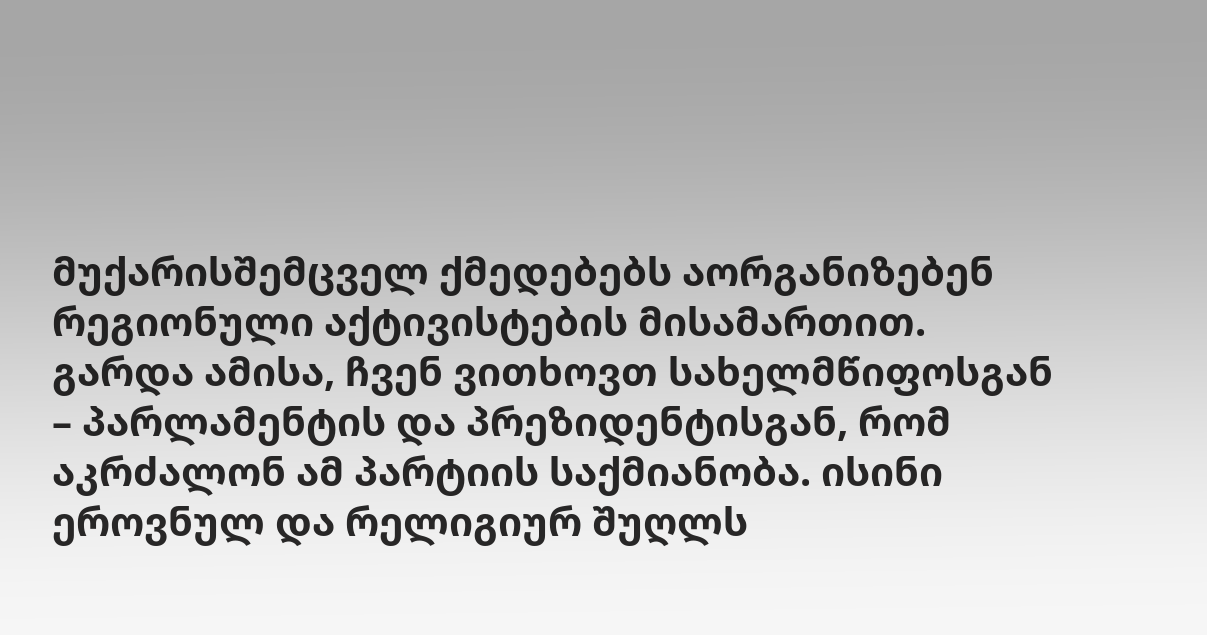მუქარისშემცველ ქმედებებს აორგანიზებენ რეგიონული აქტივისტების მისამართით. გარდა ამისა, ჩვენ ვითხოვთ სახელმწიფოსგან – პარლამენტის და პრეზიდენტისგან, რომ აკრძალონ ამ პარტიის საქმიანობა. ისინი ეროვნულ და რელიგიურ შუღლს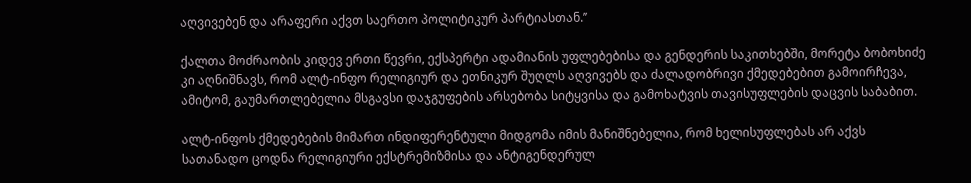აღვივებენ და არაფერი აქვთ საერთო პოლიტიკურ პარტიასთან.’’

ქალთა მოძრაობის კიდევ ერთი წევრი, ექსპერტი ადამიანის უფლებებისა და გენდერის საკითხებში, მორეტა ბობოხიძე კი აღნიშნავს, რომ ალტ-ინფო რელიგიურ და ეთნიკურ შუღლს აღვივებს და ძალადობრივი ქმედებებით გამოირჩევა, ამიტომ, გაუმართლებელია მსგავსი დაჯგუფების არსებობა სიტყვისა და გამოხატვის თავისუფლების დაცვის საბაბით.

ალტ-ინფოს ქმედებების მიმართ ინდიფერენტული მიდგომა იმის მანიშნებელია, რომ ხელისუფლებას არ აქვს სათანადო ცოდნა რელიგიური ექსტრემიზმისა და ანტიგენდერულ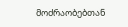მოძრაობებთან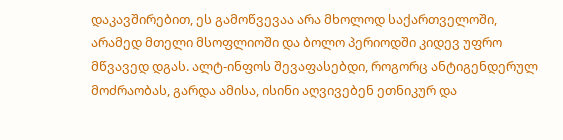დაკავშირებით, ეს გამოწვევაა არა მხოლოდ საქართველოში, არამედ მთელი მსოფლიოში და ბოლო პერიოდში კიდევ უფრო მწვავედ დგას. ალტ-ინფოს შევაფასებდი, როგორც ანტიგენდერულ მოძრაობას, გარდა ამისა, ისინი აღვივებენ ეთნიკურ და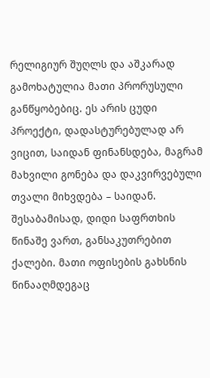რელიგიურ შუღლს და აშკარად გამოხატულია მათი პრორუსული განწყობებიც. ეს არის ცუდი პროექტი, დადასტურებულად არ ვიცით, საიდან ფინანსდება, მაგრამ მახვილი გონება და დაკვირვებული თვალი მიხვდება – საიდან. შესაბამისად, დიდი საფრთხის წინაშე ვართ, განსაკუთრებით ქალები. მათი ოფისების გახსნის წინააღმდეგაც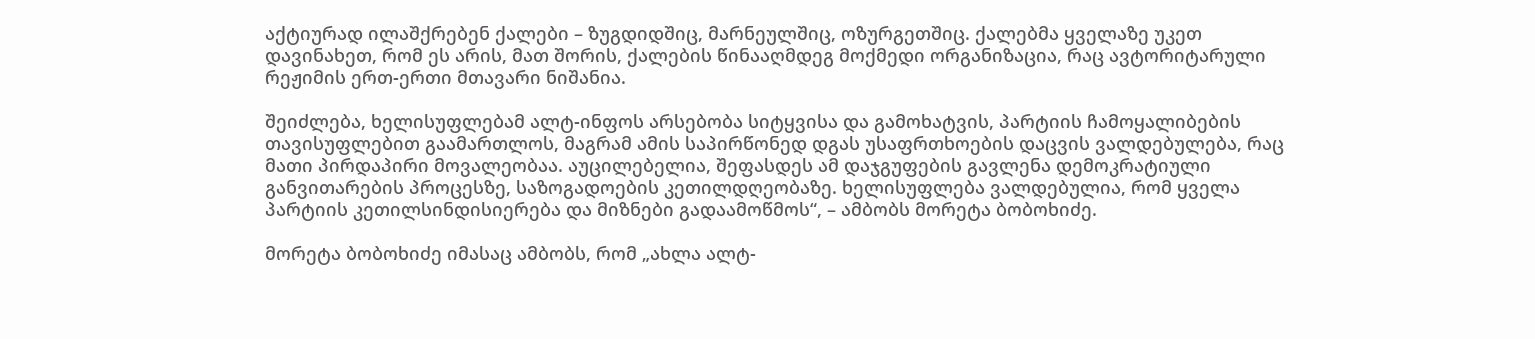აქტიურად ილაშქრებენ ქალები – ზუგდიდშიც, მარნეულშიც, ოზურგეთშიც. ქალებმა ყველაზე უკეთ დავინახეთ, რომ ეს არის, მათ შორის, ქალების წინააღმდეგ მოქმედი ორგანიზაცია, რაც ავტორიტარული რეჟიმის ერთ-ერთი მთავარი ნიშანია.

შეიძლება, ხელისუფლებამ ალტ-ინფოს არსებობა სიტყვისა და გამოხატვის, პარტიის ჩამოყალიბების თავისუფლებით გაამართლოს, მაგრამ ამის საპირწონედ დგას უსაფრთხოების დაცვის ვალდებულება, რაც მათი პირდაპირი მოვალეობაა. აუცილებელია, შეფასდეს ამ დაჯგუფების გავლენა დემოკრატიული განვითარების პროცესზე, საზოგადოების კეთილდღეობაზე. ხელისუფლება ვალდებულია, რომ ყველა პარტიის კეთილსინდისიერება და მიზნები გადაამოწმოს“, – ამბობს მორეტა ბობოხიძე.

მორეტა ბობოხიძე იმასაც ამბობს, რომ „ახლა ალტ-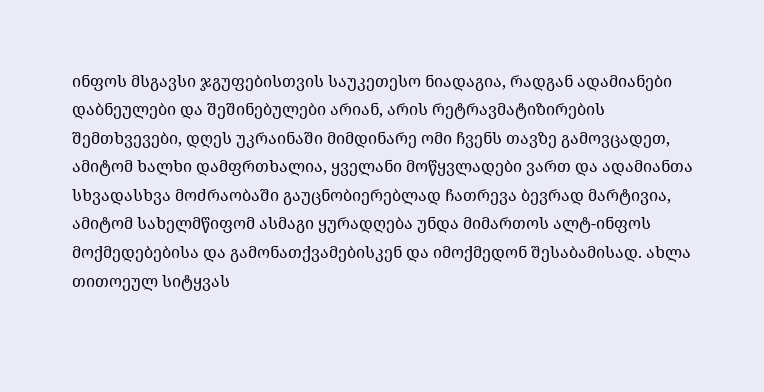ინფოს მსგავსი ჯგუფებისთვის საუკეთესო ნიადაგია, რადგან ადამიანები დაბნეულები და შეშინებულები არიან, არის რეტრავმატიზირების შემთხვევები, დღეს უკრაინაში მიმდინარე ომი ჩვენს თავზე გამოვცადეთ, ამიტომ ხალხი დამფრთხალია, ყველანი მოწყვლადები ვართ და ადამიანთა სხვადასხვა მოძრაობაში გაუცნობიერებლად ჩათრევა ბევრად მარტივია, ამიტომ სახელმწიფომ ასმაგი ყურადღება უნდა მიმართოს ალტ-ინფოს მოქმედებებისა და გამონათქვამებისკენ და იმოქმედონ შესაბამისად. ახლა თითოეულ სიტყვას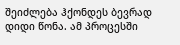შეიძლება ჰქონდეს ბევრად დიდი წონა. ამ პროცესში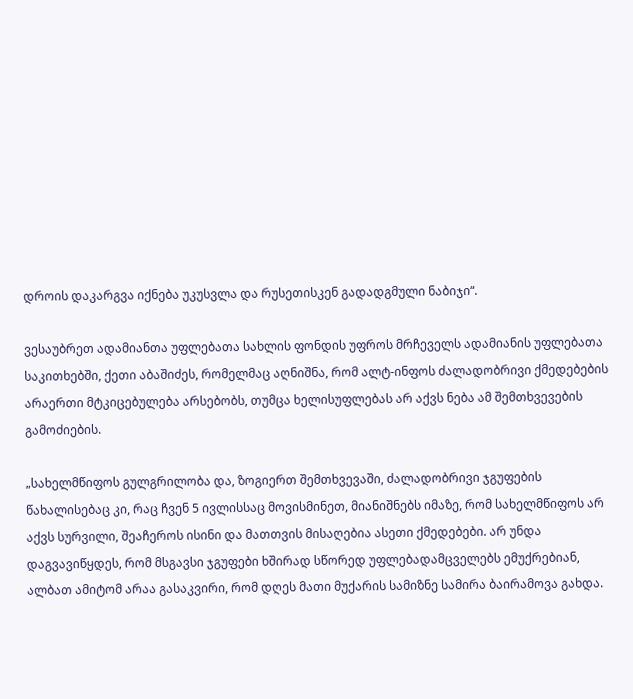დროის დაკარგვა იქნება უკუსვლა და რუსეთისკენ გადადგმული ნაბიჯი“.

ვესაუბრეთ ადამიანთა უფლებათა სახლის ფონდის უფროს მრჩეველს ადამიანის უფლებათა საკითხებში, ქეთი აბაშიძეს, რომელმაც აღნიშნა, რომ ალტ-ინფოს ძალადობრივი ქმედებების არაერთი მტკიცებულება არსებობს, თუმცა ხელისუფლებას არ აქვს ნება ამ შემთხვევების გამოძიების.

„სახელმწიფოს გულგრილობა და, ზოგიერთ შემთხვევაში, ძალადობრივი ჯგუფების წახალისებაც კი, რაც ჩვენ 5 ივლისსაც მოვისმინეთ, მიანიშნებს იმაზე, რომ სახელმწიფოს არ აქვს სურვილი, შეაჩეროს ისინი და მათთვის მისაღებია ასეთი ქმედებები. არ უნდა დაგვავიწყდეს, რომ მსგავსი ჯგუფები ხშირად სწორედ უფლებადამცველებს ემუქრებიან, ალბათ ამიტომ არაა გასაკვირი, რომ დღეს მათი მუქარის სამიზნე სამირა ბაირამოვა გახდა.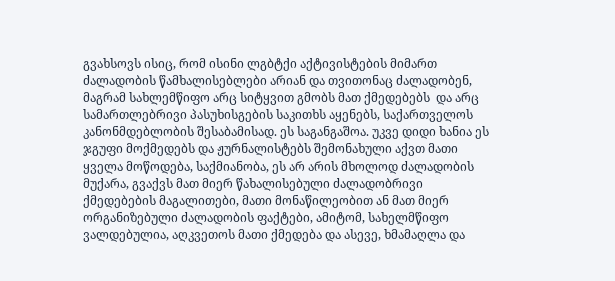გვახსოვს ისიც, რომ ისინი ლგბტქი აქტივისტების მიმართ ძალადობის წამხალისებლები არიან და თვითონაც ძალადობენ, მაგრამ სახლემწიფო არც სიტყვით გმობს მათ ქმედებებს  და არც სამართლებრივი პასუხისგების საკითხს აყენებს, საქართველოს კანონმდებლობის შესაბამისად. ეს საგანგაშოა. უკვე დიდი ხანია ეს ჯგუფი მოქმედებს და ჟურნალისტებს შემონახული აქვთ მათი ყველა მოწოდება, საქმიანობა, ეს არ არის მხოლოდ ძალადობის მუქარა, გვაქვს მათ მიერ წახალისებული ძალადობრივი ქმედებების მაგალითები, მათი მონაწილეობით ან მათ მიერ ორგანიზებული ძალადობის ფაქტები, ამიტომ, სახელმწიფო ვალდებულია, აღკვეთოს მათი ქმედება და ასევე, ხმამაღლა და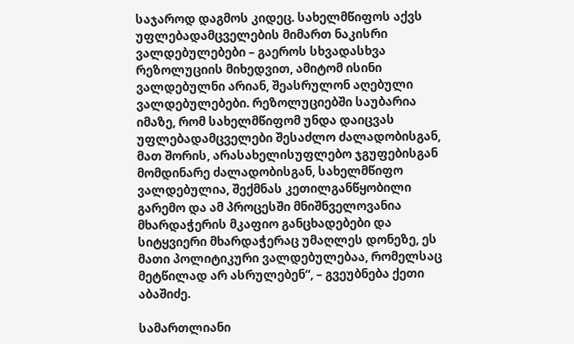საჯაროდ დაგმოს კიდეც. სახელმწიფოს აქვს უფლებადამცველების მიმართ ნაკისრი ვალდებულებები – გაეროს სხვადასხვა რეზოლუციის მიხედვით, ამიტომ ისინი ვალდებულნი არიან, შეასრულონ აღებული ვალდებულებები. რეზოლუციებში საუბარია იმაზე, რომ სახელმწიფომ უნდა დაიცვას უფლებადამცველები შესაძლო ძალადობისგან, მათ შორის, არასახელისუფლებო ჯგუფებისგან მომდინარე ძალადობისგან, სახელმწიფო ვალდებულია, შექმნას კეთილგანწყობილი გარემო და ამ პროცესში მნიშნველოვანია მხარდაჭერის მკაფიო განცხადებები და სიტყვიერი მხარდაჭერაც უმაღლეს დონეზე, ეს მათი პოლიტიკური ვალდებულებაა, რომელსაც მეტწილად არ ასრულებენ“, – გვეუბნება ქეთი აბაშიძე.

სამართლიანი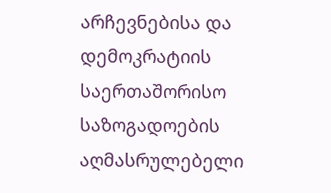არჩევნებისა და დემოკრატიის საერთაშორისო საზოგადოების აღმასრულებელი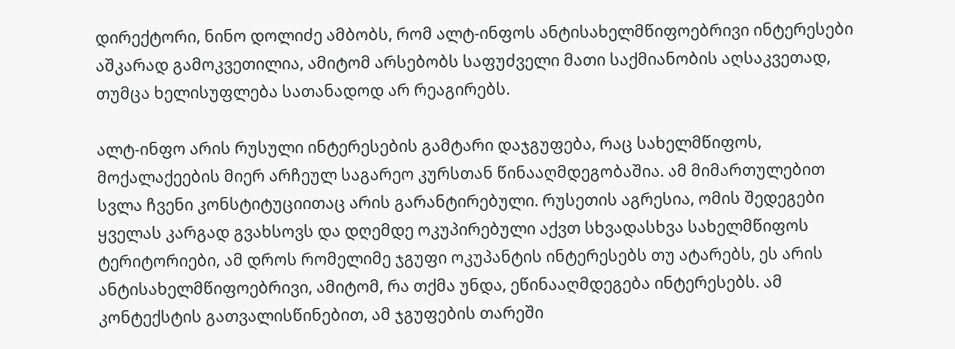დირექტორი, ნინო დოლიძე ამბობს, რომ ალტ-ინფოს ანტისახელმწიფოებრივი ინტერესები აშკარად გამოკვეთილია, ამიტომ არსებობს საფუძველი მათი საქმიანობის აღსაკვეთად, თუმცა ხელისუფლება სათანადოდ არ რეაგირებს.

ალტ-ინფო არის რუსული ინტერესების გამტარი დაჯგუფება, რაც სახელმწიფოს, მოქალაქეების მიერ არჩეულ საგარეო კურსთან წინააღმდეგობაშია. ამ მიმართულებით სვლა ჩვენი კონსტიტუციითაც არის გარანტირებული. რუსეთის აგრესია, ომის შედეგები ყველას კარგად გვახსოვს და დღემდე ოკუპირებული აქვთ სხვადასხვა სახელმწიფოს ტერიტორიები, ამ დროს რომელიმე ჯგუფი ოკუპანტის ინტერესებს თუ ატარებს, ეს არის ანტისახელმწიფოებრივი, ამიტომ, რა თქმა უნდა, ეწინააღმდეგება ინტერესებს. ამ კონტექსტის გათვალისწინებით, ამ ჯგუფების თარეში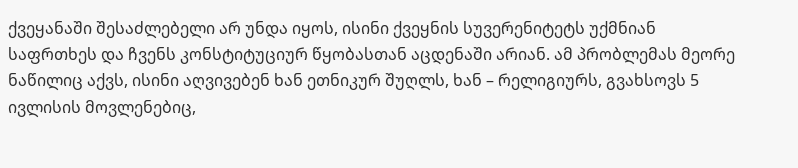ქვეყანაში შესაძლებელი არ უნდა იყოს, ისინი ქვეყნის სუვერენიტეტს უქმნიან საფრთხეს და ჩვენს კონსტიტუციურ წყობასთან აცდენაში არიან. ამ პრობლემას მეორე ნაწილიც აქვს, ისინი აღვივებენ ხან ეთნიკურ შუღლს, ხან – რელიგიურს, გვახსოვს 5 ივლისის მოვლენებიც,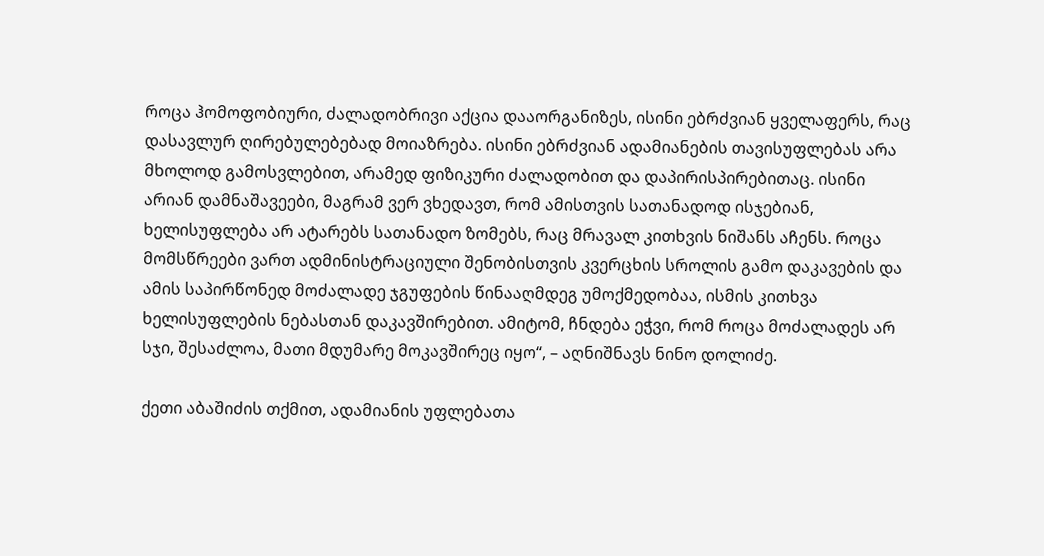როცა ჰომოფობიური, ძალადობრივი აქცია დააორგანიზეს, ისინი ებრძვიან ყველაფერს, რაც დასავლურ ღირებულებებად მოიაზრება. ისინი ებრძვიან ადამიანების თავისუფლებას არა მხოლოდ გამოსვლებით, არამედ ფიზიკური ძალადობით და დაპირისპირებითაც. ისინი არიან დამნაშავეები, მაგრამ ვერ ვხედავთ, რომ ამისთვის სათანადოდ ისჯებიან, ხელისუფლება არ ატარებს სათანადო ზომებს, რაც მრავალ კითხვის ნიშანს აჩენს. როცა მომსწრეები ვართ ადმინისტრაციული შენობისთვის კვერცხის სროლის გამო დაკავების და ამის საპირწონედ მოძალადე ჯგუფების წინააღმდეგ უმოქმედობაა, ისმის კითხვა ხელისუფლების ნებასთან დაკავშირებით. ამიტომ, ჩნდება ეჭვი, რომ როცა მოძალადეს არ სჯი, შესაძლოა, მათი მდუმარე მოკავშირეც იყო“, – აღნიშნავს ნინო დოლიძე.

ქეთი აბაშიძის თქმით, ადამიანის უფლებათა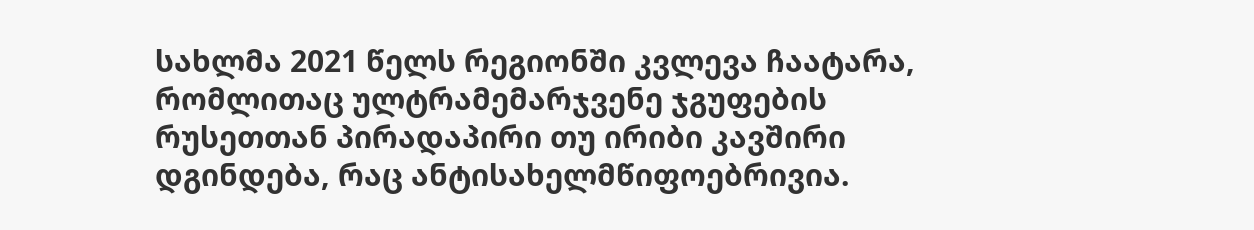სახლმა 2021 წელს რეგიონში კვლევა ჩაატარა, რომლითაც ულტრამემარჯვენე ჯგუფების რუსეთთან პირადაპირი თუ ირიბი კავშირი დგინდება, რაც ანტისახელმწიფოებრივია.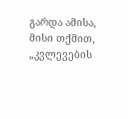გარდა ამისა, მისი თქმით, „კვლევების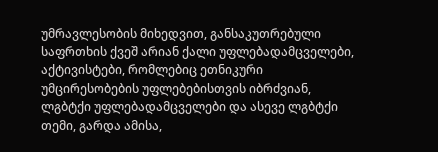უმრავლესობის მიხედვით, განსაკუთრებული საფრთხის ქვეშ არიან ქალი უფლებადამცველები, აქტივისტები, რომლებიც ეთნიკური უმცირესობების უფლებებისთვის იბრძვიან, ლგბტქი უფლებადამცველები და ასევე ლგბტქი თემი, გარდა ამისა,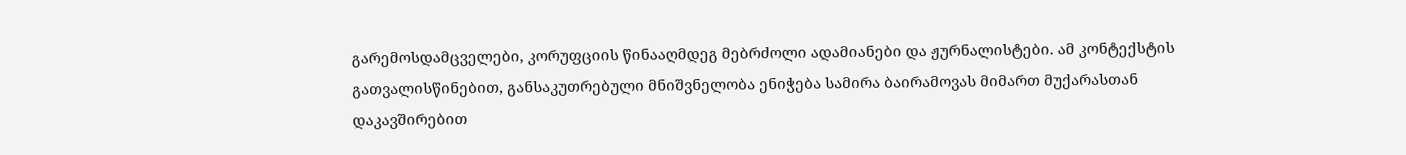გარემოსდამცველები, კორუფციის წინააღმდეგ მებრძოლი ადამიანები და ჟურნალისტები. ამ კონტექსტის გათვალისწინებით, განსაკუთრებული მნიშვნელობა ენიჭება სამირა ბაირამოვას მიმართ მუქარასთან დაკავშირებით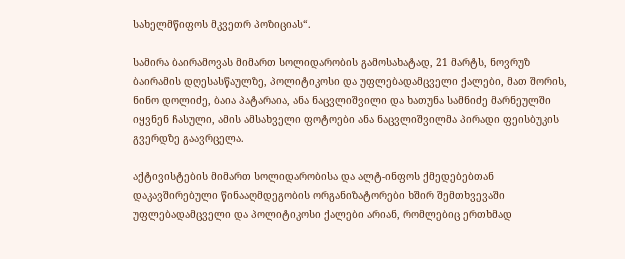სახელმწიფოს მკვეთრ პოზიციას“.

სამირა ბაირამოვას მიმართ სოლიდარობის გამოსახატად, 21 მარტს, ნოვრუზ ბაირამის დღესასწაულზე, პოლიტიკოსი და უფლებადამცველი ქალები, მათ შორის, ნინო დოლიძე, ბაია პატარაია, ანა ნაცვლიშვილი და ხათუნა სამნიძე მარნეულში იყვნენ ჩასული, ამის ამსახველი ფოტოები ანა ნაცვლიშვილმა პირადი ფეისბუკის გვერდზე გაავრცელა.

აქტივისტების მიმართ სოლიდარობისა და ალტ-ინფოს ქმედებებთან დაკავშირებული წინააღმდეგობის ორგანიზატორები ხშირ შემთხვევაში უფლებადამცველი და პოლიტიკოსი ქალები არიან, რომლებიც ერთხმად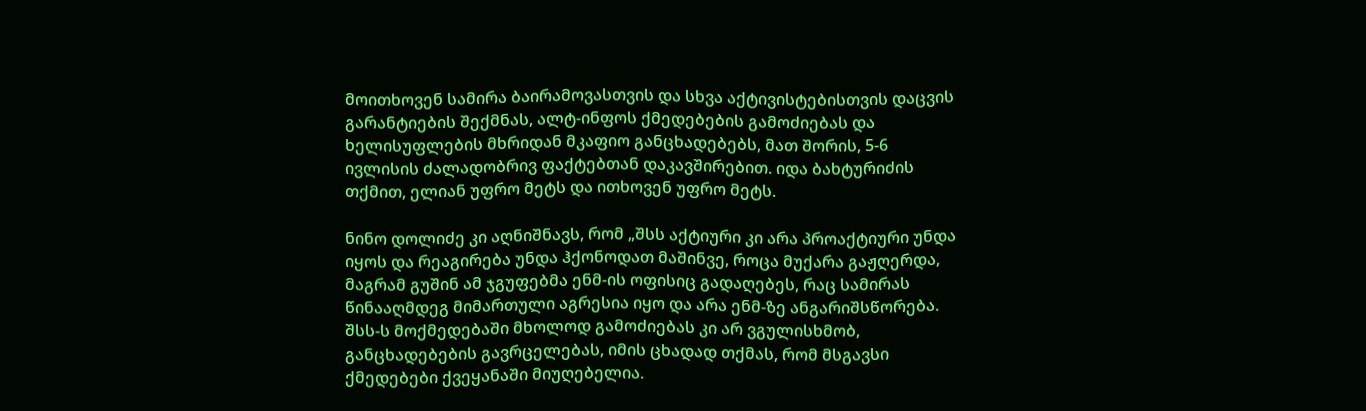მოითხოვენ სამირა ბაირამოვასთვის და სხვა აქტივისტებისთვის დაცვის გარანტიების შექმნას, ალტ-ინფოს ქმედებების გამოძიებას და ხელისუფლების მხრიდან მკაფიო განცხადებებს, მათ შორის, 5-6 ივლისის ძალადობრივ ფაქტებთან დაკავშირებით. იდა ბახტურიძის თქმით, ელიან უფრო მეტს და ითხოვენ უფრო მეტს.

ნინო დოლიძე კი აღნიშნავს, რომ „შსს აქტიური კი არა პროაქტიური უნდა იყოს და რეაგირება უნდა ჰქონოდათ მაშინვე, როცა მუქარა გაჟღერდა, მაგრამ გუშინ ამ ჯგუფებმა ენმ-ის ოფისიც გადაღებეს, რაც სამირას წინააღმდეგ მიმართული აგრესია იყო და არა ენმ-ზე ანგარიშსწორება. შსს-ს მოქმედებაში მხოლოდ გამოძიებას კი არ ვგულისხმობ, განცხადებების გავრცელებას, იმის ცხადად თქმას, რომ მსგავსი ქმედებები ქვეყანაში მიუღებელია.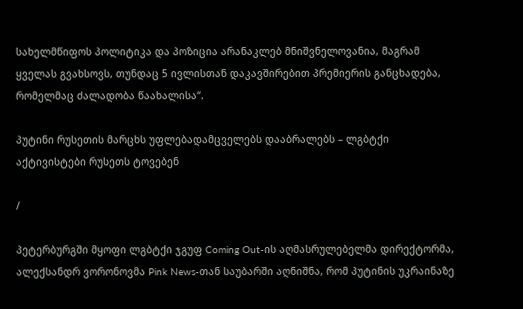სახელმწიფოს პოლიტიკა და პოზიცია არანაკლებ მნიშვნელოვანია, მაგრამ ყველას გვახსოვს, თუნდაც 5 ივლისთან დაკავშირებით პრემიერის განცხადება, რომელმაც ძალადობა წაახალისა“.

პუტინი რუსეთის მარცხს უფლებადამცველებს დააბრალებს – ლგბტქი აქტივისტები რუსეთს ტოვებენ

/

პეტერბურგში მყოფი ლგბტქი ჯგუფ Coming Out-ის აღმასრულებელმა დირექტორმა, ალექსანდრ ვორონოვმა Pink News-თან საუბარში აღნიშნა, რომ პუტინის უკრაინაზე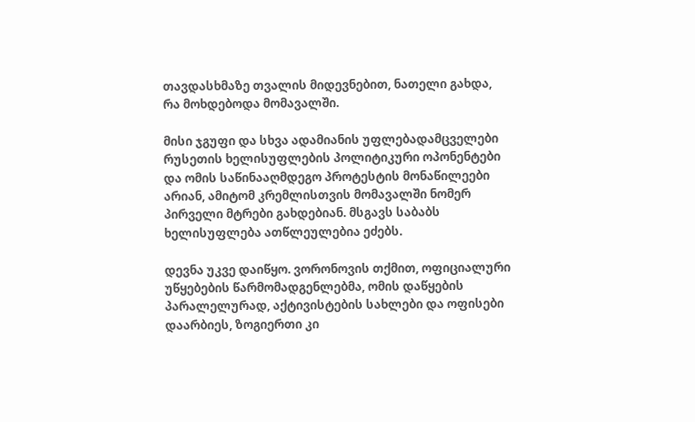თავდასხმაზე თვალის მიდევნებით, ნათელი გახდა, რა მოხდებოდა მომავალში.

მისი ჯგუფი და სხვა ადამიანის უფლებადამცველები რუსეთის ხელისუფლების პოლიტიკური ოპონენტები და ომის საწინააღმდეგო პროტესტის მონაწილეები არიან, ამიტომ კრემლისთვის მომავალში ნომერ პირველი მტრები გახდებიან. მსგავს საბაბს ხელისუფლება ათწლეულებია ეძებს.

დევნა უკვე დაიწყო. ვორონოვის თქმით, ოფიციალური უწყებების წარმომადგენლებმა, ომის დაწყების პარალელურად, აქტივისტების სახლები და ოფისები დაარბიეს, ზოგიერთი კი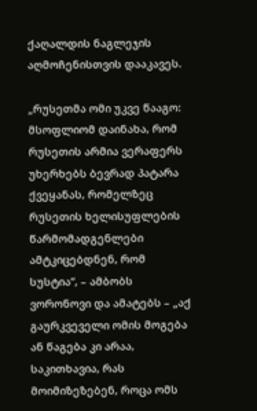ქაღალდის ნაგლეჯის აღმოჩენისთვის დააკავეს.

„რუსეთმა ომი უკვე წააგო: მსოფლიომ დაინახა, რომ რუსეთის არმია ვერაფერს უხერხებს ბევრად პატარა ქვეყანას, რომელზეც რუსეთის ხელისუფლების წარმომადგენლები ამტკიცებდნენ, რომ სუსტია“, – ამბობს ვორონოვი და ამატებს – „აქ გაურკვეველი ომის მოგება ან წაგება კი არაა, საკითხავია, რას მოიმიზეზებენ, როცა ომს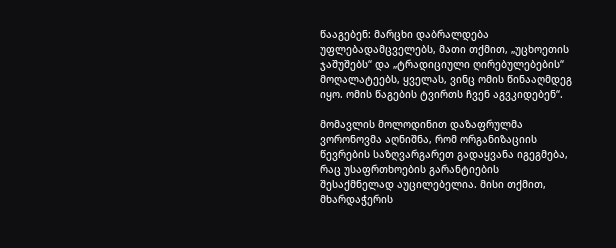წააგებენ: მარცხი დაბრალდება უფლებადამცველებს, მათი თქმით, „უცხოეთის ჯაშუშებს“ და „ტრადიციული ღირებულებების“ მოღალატეებს, ყველას, ვინც ომის წინააღმდეგ იყო. ომის წაგების ტვირთს ჩვენ აგვკიდებენ“.

მომავლის მოლოდინით დაზაფრულმა ვორონოვმა აღნიშნა, რომ ორგანიზაციის წევრების საზღვარგარეთ გადაყვანა იგეგმება, რაც უსაფრთხოების გარანტიების შესაქმნელად აუცილებელია. მისი თქმით, მხარდაჭერის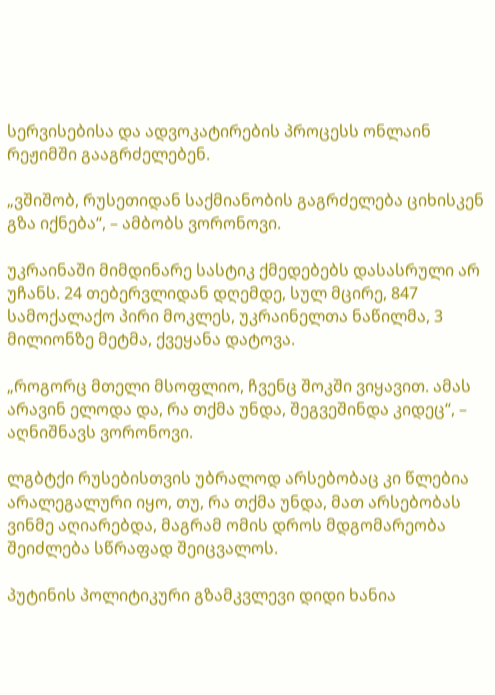სერვისებისა და ადვოკატირების პროცესს ონლაინ რეჟიმში გააგრძელებენ.

„ვშიშობ, რუსეთიდან საქმიანობის გაგრძელება ციხისკენ გზა იქნება“, – ამბობს ვორონოვი.

უკრაინაში მიმდინარე სასტიკ ქმედებებს დასასრული არ უჩანს. 24 თებერვლიდან დღემდე, სულ მცირე, 847 სამოქალაქო პირი მოკლეს, უკრაინელთა ნაწილმა, 3 მილიონზე მეტმა, ქვეყანა დატოვა.

„როგორც მთელი მსოფლიო, ჩვენც შოკში ვიყავით. ამას არავინ ელოდა და, რა თქმა უნდა, შეგვეშინდა კიდეც“, – აღნიშნავს ვორონოვი.

ლგბტქი რუსებისთვის უბრალოდ არსებობაც კი წლებია არალეგალური იყო, თუ, რა თქმა უნდა, მათ არსებობას ვინმე აღიარებდა, მაგრამ ომის დროს მდგომარეობა შეიძლება სწრაფად შეიცვალოს.

პუტინის პოლიტიკური გზამკვლევი დიდი ხანია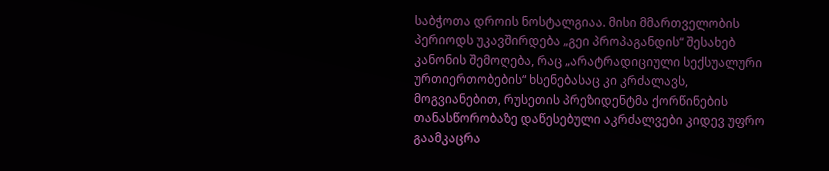საბჭოთა დროის ნოსტალგიაა. მისი მმართველობის პერიოდს უკავშირდება „გეი პროპაგანდის“ შესახებ კანონის შემოღება, რაც „არატრადიციული სექსუალური ურთიერთობების“ ხსენებასაც კი კრძალავს, მოგვიანებით, რუსეთის პრეზიდენტმა ქორწინების თანასწორობაზე დაწესებული აკრძალვები კიდევ უფრო გაამკაცრა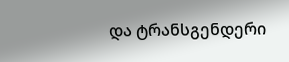და ტრანსგენდერი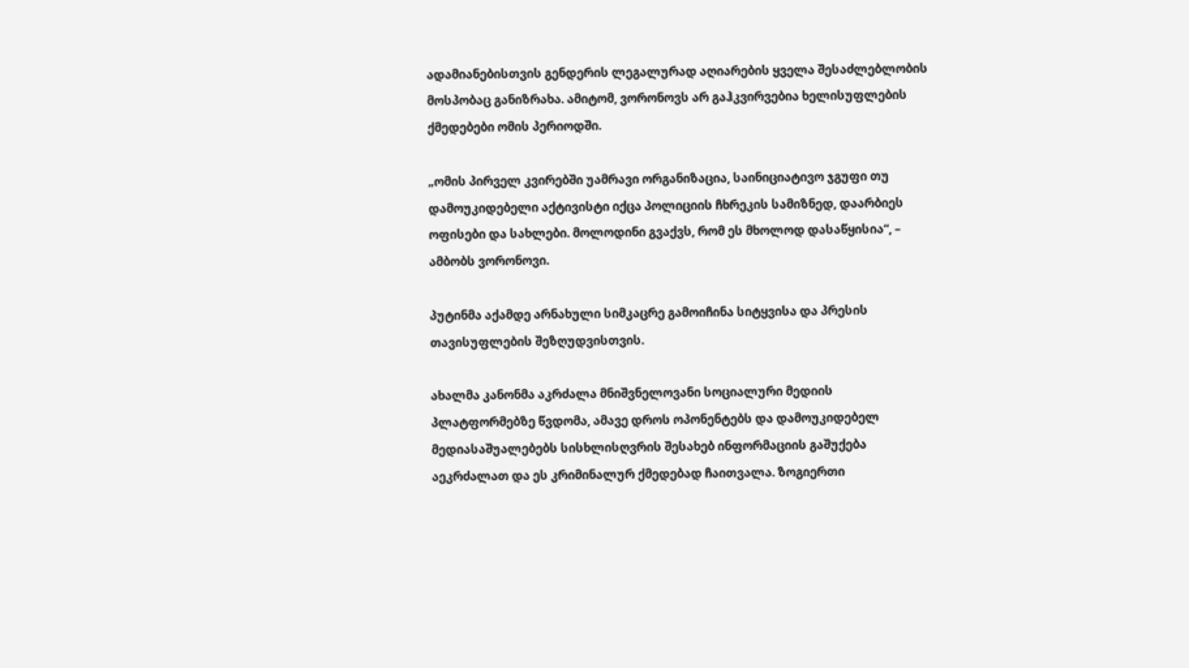ადამიანებისთვის გენდერის ლეგალურად აღიარების ყველა შესაძლებლობის მოსპობაც განიზრახა. ამიტომ, ვორონოვს არ გაჰკვირვებია ხელისუფლების ქმედებები ომის პერიოდში.

„ომის პირველ კვირებში უამრავი ორგანიზაცია, საინიციატივო ჯგუფი თუ დამოუკიდებელი აქტივისტი იქცა პოლიციის ჩხრეკის სამიზნედ, დაარბიეს ოფისები და სახლები. მოლოდინი გვაქვს, რომ ეს მხოლოდ დასაწყისია“, – ამბობს ვორონოვი.

პუტინმა აქამდე არნახული სიმკაცრე გამოიჩინა სიტყვისა და პრესის თავისუფლების შეზღუდვისთვის.

ახალმა კანონმა აკრძალა მნიშვნელოვანი სოციალური მედიის პლატფორმებზე წვდომა, ამავე დროს ოპონენტებს და დამოუკიდებელ მედიასაშუალებებს სისხლისღვრის შესახებ ინფორმაციის გაშუქება აეკრძალათ და ეს კრიმინალურ ქმედებად ჩაითვალა. ზოგიერთი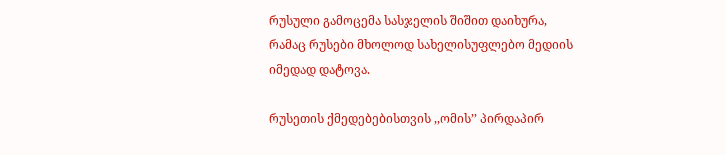რუსული გამოცემა სასჯელის შიშით დაიხურა, რამაც რუსები მხოლოდ სახელისუფლებო მედიის იმედად დატოვა.

რუსეთის ქმედებებისთვის ,,ომის’’ პირდაპირ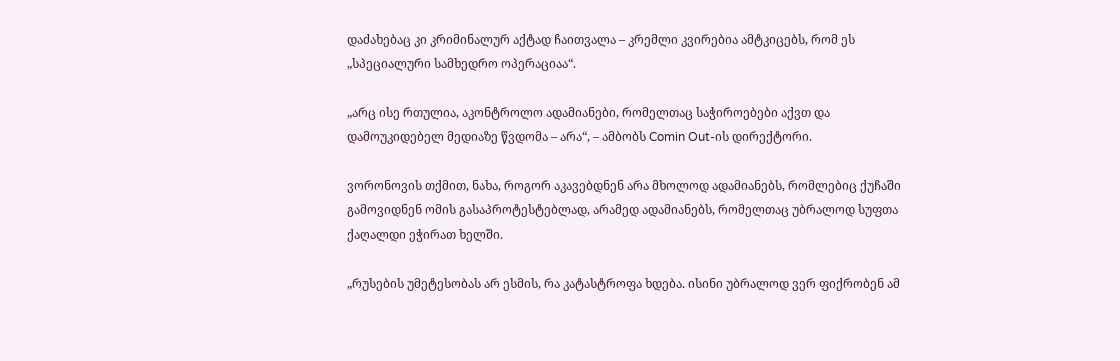დაძახებაც კი კრიმინალურ აქტად ჩაითვალა – კრემლი კვირებია ამტკიცებს, რომ ეს „სპეციალური სამხედრო ოპერაციაა“.

„არც ისე რთულია, აკონტროლო ადამიანები, რომელთაც საჭიროებები აქვთ და დამოუკიდებელ მედიაზე წვდომა – არა“, – ამბობს Comin Out-ის დირექტორი.

ვორონოვის თქმით, ნახა, როგორ აკავებდნენ არა მხოლოდ ადამიანებს, რომლებიც ქუჩაში გამოვიდნენ ომის გასაპროტესტებლად, არამედ ადამიანებს, რომელთაც უბრალოდ სუფთა ქაღალდი ეჭირათ ხელში.

„რუსების უმეტესობას არ ესმის, რა კატასტროფა ხდება. ისინი უბრალოდ ვერ ფიქრობენ ამ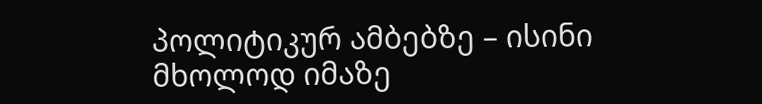პოლიტიკურ ამბებზე – ისინი მხოლოდ იმაზე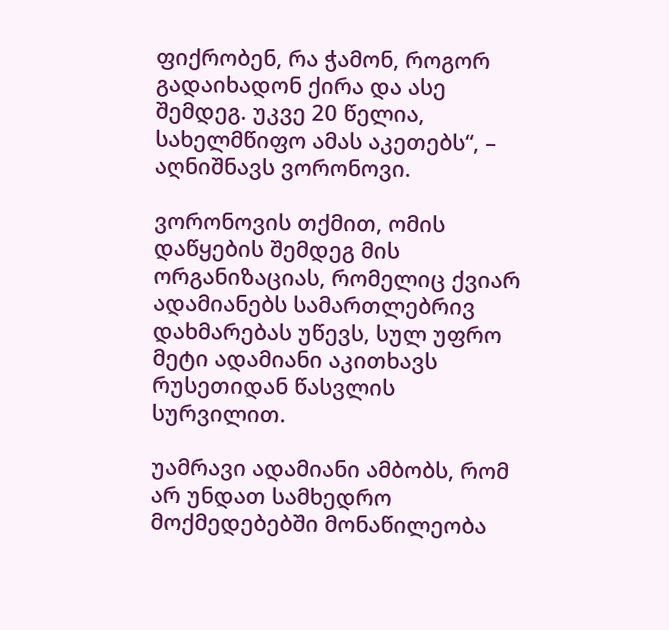ფიქრობენ, რა ჭამონ, როგორ გადაიხადონ ქირა და ასე შემდეგ. უკვე 20 წელია, სახელმწიფო ამას აკეთებს“, – აღნიშნავს ვორონოვი.

ვორონოვის თქმით, ომის დაწყების შემდეგ მის ორგანიზაციას, რომელიც ქვიარ ადამიანებს სამართლებრივ დახმარებას უწევს, სულ უფრო მეტი ადამიანი აკითხავს რუსეთიდან წასვლის სურვილით.

უამრავი ადამიანი ამბობს, რომ არ უნდათ სამხედრო მოქმედებებში მონაწილეობა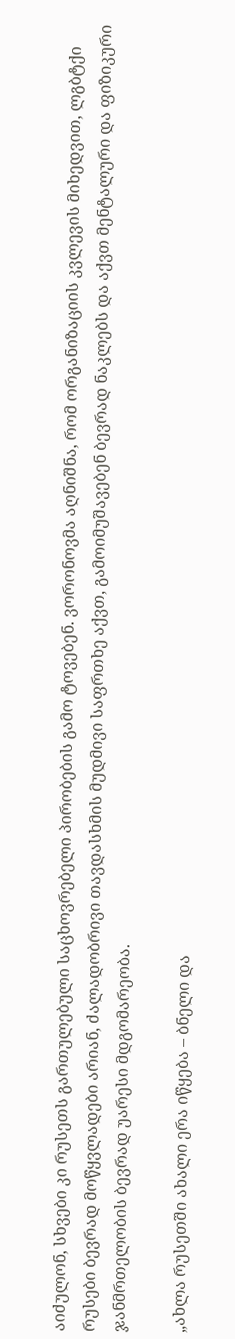აიძულონ, სხვები კი რუსეთს გართულებული საცხოვრებელი პირობების გამო ტოვებენ. ვორონოვმა აღნიშნა, რომ ორგანიზაციის კვლევის მიხედვით, ლგბტქი რუსები ბევრად მოწყვლადები არიან, ძალადობრივი თავდასხმის მუდმივი საფრთხე აქვთ, გამოიმუშავებენ ბევრად ნაკლებს და აქვთ მენტალური და ფიზიკური ჯანმრთელობის ბევრად უარესი მდგომარეობა.

„ახლა რუსეთში ახალი ერა იწყება – ბნელი და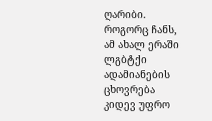ღარიბი. როგორც ჩანს, ამ ახალ ერაში ლგბტქი ადამიანების ცხოვრება კიდევ უფრო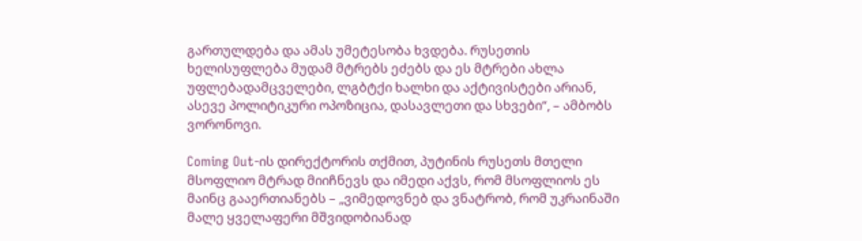გართულდება და ამას უმეტესობა ხვდება. რუსეთის ხელისუფლება მუდამ მტრებს ეძებს და ეს მტრები ახლა უფლებადამცველები, ლგბტქი ხალხი და აქტივისტები არიან, ასევე პოლიტიკური ოპოზიცია, დასავლეთი და სხვები“, – ამბობს ვორონოვი.

Coming Out-ის დირექტორის თქმით, პუტინის რუსეთს მთელი მსოფლიო მტრად მიიჩნევს და იმედი აქვს, რომ მსოფლიოს ეს მაინც გააერთიანებს – „ვიმედოვნებ და ვნატრობ, რომ უკრაინაში მალე ყველაფერი მშვიდობიანად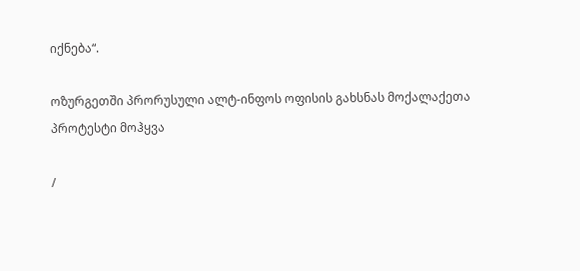იქნება“.

ოზურგეთში პრორუსული ალტ-ინფოს ოფისის გახსნას მოქალაქეთა პროტესტი მოჰყვა

/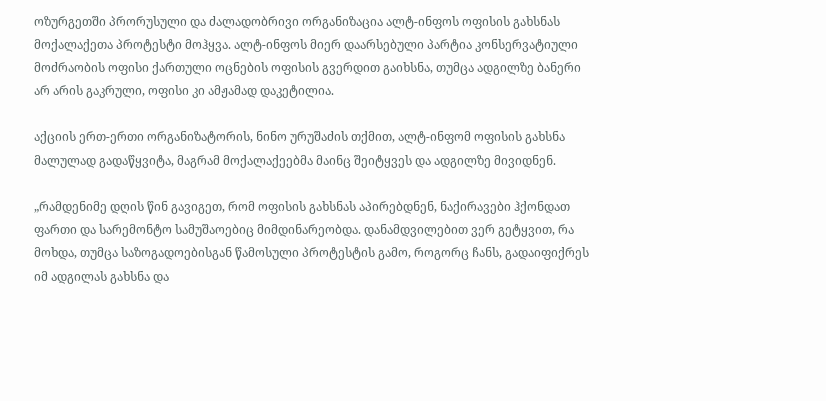ოზურგეთში პრორუსული და ძალადობრივი ორგანიზაცია ალტ-ინფოს ოფისის გახსნას მოქალაქეთა პროტესტი მოჰყვა. ალტ-ინფოს მიერ დაარსებული პარტია კონსერვატიული მოძრაობის ოფისი ქართული ოცნების ოფისის გვერდით გაიხსნა, თუმცა ადგილზე ბანერი არ არის გაკრული, ოფისი კი ამჟამად დაკეტილია.

აქციის ერთ-ერთი ორგანიზატორის, ნინო ურუშაძის თქმით, ალტ-ინფომ ოფისის გახსნა მალულად გადაწყვიტა, მაგრამ მოქალაქეებმა მაინც შეიტყვეს და ადგილზე მივიდნენ.

„რამდენიმე დღის წინ გავიგეთ, რომ ოფისის გახსნას აპირებდნენ, ნაქირავები ჰქონდათ ფართი და სარემონტო სამუშაოებიც მიმდინარეობდა. დანამდვილებით ვერ გეტყვით, რა მოხდა, თუმცა საზოგადოებისგან წამოსული პროტესტის გამო, როგორც ჩანს, გადაიფიქრეს იმ ადგილას გახსნა და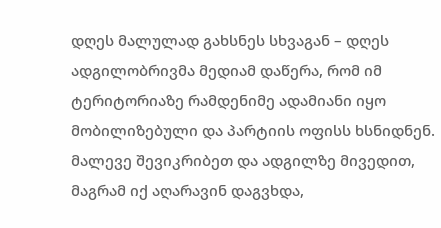დღეს მალულად გახსნეს სხვაგან – დღეს ადგილობრივმა მედიამ დაწერა, რომ იმ ტერიტორიაზე რამდენიმე ადამიანი იყო მობილიზებული და პარტიის ოფისს ხსნიდნენ. მალევე შევიკრიბეთ და ადგილზე მივედით, მაგრამ იქ აღარავინ დაგვხდა,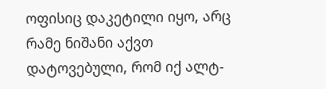ოფისიც დაკეტილი იყო, არც რამე ნიშანი აქვთ დატოვებული, რომ იქ ალტ-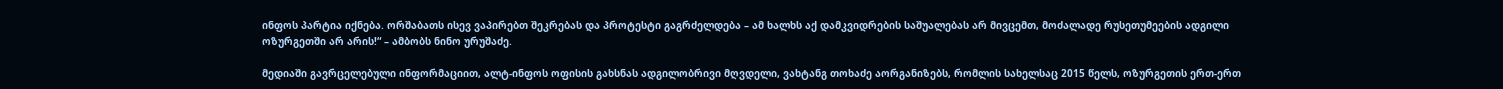ინფოს პარტია იქნება. ორშაბათს ისევ ვაპირებთ შეკრებას და პროტესტი გაგრძელდება – ამ ხალხს აქ დამკვიდრების საშუალებას არ მივცემთ, მოძალადე რუსეთუმეების ადგილი ოზურგეთში არ არის!“ – ამბობს ნინო ურუშაძე.

მედიაში გავრცელებული ინფორმაციით, ალტ-ინფოს ოფისის გახსნას ადგილობრივი მღვდელი, ვახტანგ თოხაძე აორგანიზებს, რომლის სახელსაც 2015 წელს, ოზურგეთის ერთ-ერთ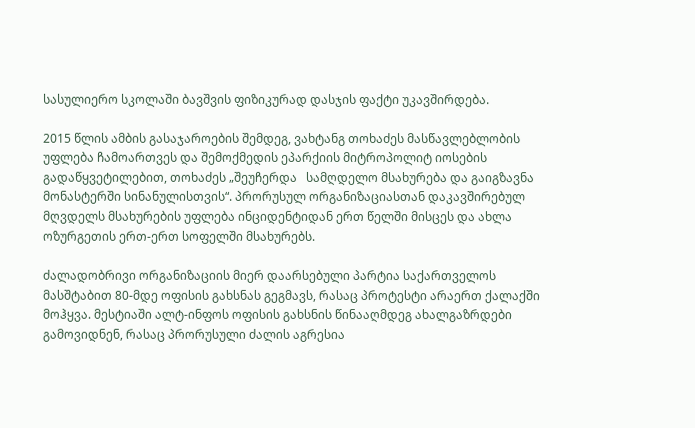სასულიერო სკოლაში ბავშვის ფიზიკურად დასჯის ფაქტი უკავშირდება.

2015 წლის ამბის გასაჯაროების შემდეგ, ვახტანგ თოხაძეს მასწავლებლობის უფლება ჩამოართვეს და შემოქმედის ეპარქიის მიტროპოლიტ იოსების გადაწყვეტილებით, თოხაძეს „შეუჩერდა   სამღდელო მსახურება და გაიგზავნა მონასტერში სინანულისთვის“. პრორუსულ ორგანიზაციასთან დაკავშირებულ მღვდელს მსახურების უფლება ინციდენტიდან ერთ წელში მისცეს და ახლა ოზურგეთის ერთ-ერთ სოფელში მსახურებს.

ძალადობრივი ორგანიზაციის მიერ დაარსებული პარტია საქართველოს მასშტაბით 80-მდე ოფისის გახსნას გეგმავს, რასაც პროტესტი არაერთ ქალაქში მოჰყვა. მესტიაში ალტ-ინფოს ოფისის გახსნის წინააღმდეგ ახალგაზრდები გამოვიდნენ, რასაც პრორუსული ძალის აგრესია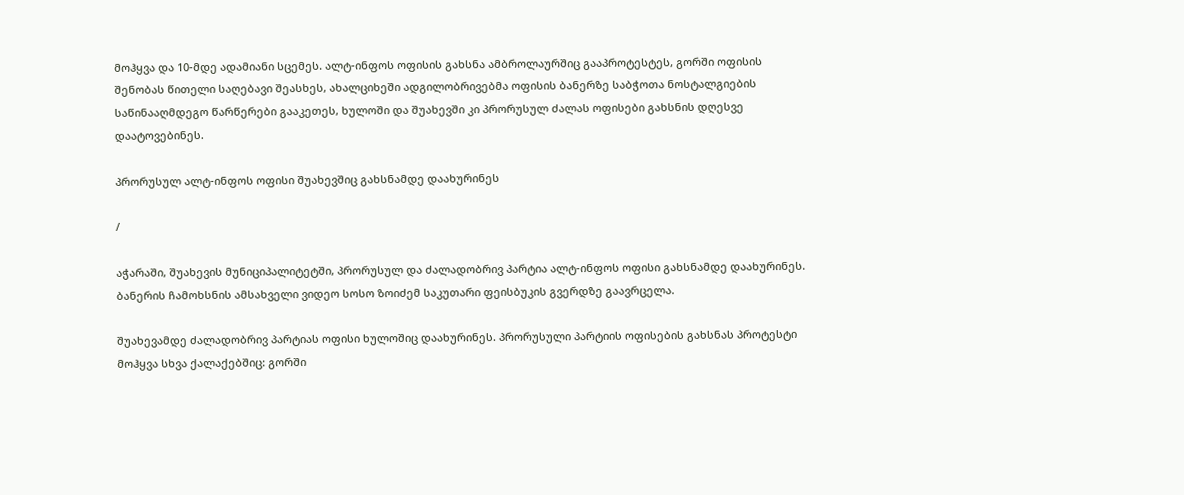მოჰყვა და 10-მდე ადამიანი სცემეს. ალტ-ინფოს ოფისის გახსნა ამბროლაურშიც გააპროტესტეს, გორში ოფისის შენობას წითელი საღებავი შეასხეს, ახალციხეში ადგილობრივებმა ოფისის ბანერზე საბჭოთა ნოსტალგიების საწინააღმდეგო წარწერები გააკეთეს, ხულოში და შუახევში კი პრორუსულ ძალას ოფისები გახსნის დღესვე დაატოვებინეს.

პრორუსულ ალტ-ინფოს ოფისი შუახევშიც გახსნამდე დაახურინეს

/

აჭარაში, შუახევის მუნიციპალიტეტში, პრორუსულ და ძალადობრივ პარტია ალტ-ინფოს ოფისი გახსნამდე დაახურინეს. ბანერის ჩამოხსნის ამსახველი ვიდეო სოსო ზოიძემ საკუთარი ფეისბუკის გვერდზე გაავრცელა.

შუახევამდე ძალადობრივ პარტიას ოფისი ხულოშიც დაახურინეს. პრორუსული პარტიის ოფისების გახსნას პროტესტი მოჰყვა სხვა ქალაქებშიც: გორში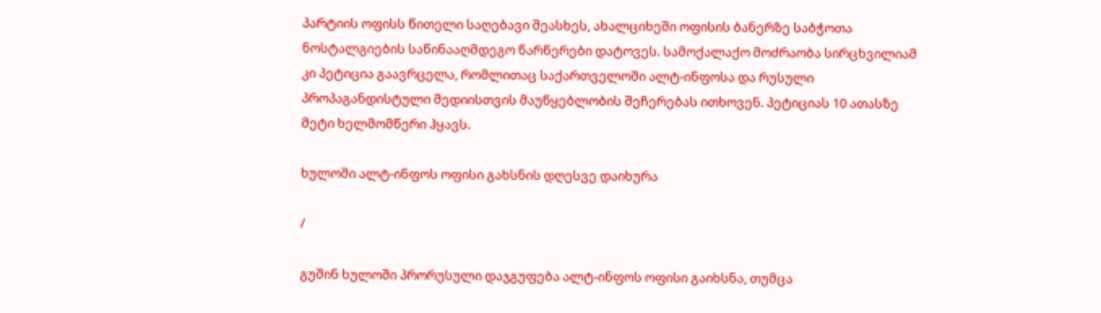პარტიის ოფისს წითელი საღებავი შეასხეს, ახალციხეში ოფისის ბანერზე საბჭოთა ნოსტალგიების საწინააღმდეგო წარწერები დატოვეს. სამოქალაქო მოძრაობა სირცხვილიამ კი პეტიცია გაავრცელა, რომლითაც საქართველოში ალტ-ინფოსა და რუსული პროპაგანდისტული მედიისთვის მაუწყებლობის შეჩერებას ითხოვენ. პეტიციას 10 ათასზე მეტი ხელმომწერი ჰყავს.

ხულოში ალტ-ინფოს ოფისი გახსნის დღესვე დაიხურა

/

გუშინ ხულოში პრორუსული დაჯგუფება ალტ-ინფოს ოფისი გაიხსნა, თუმცა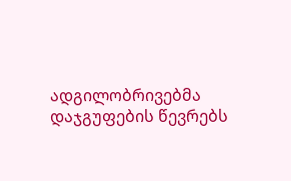ადგილობრივებმა დაჯგუფების წევრებს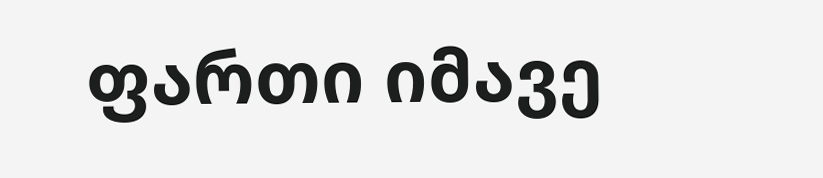ფართი იმავე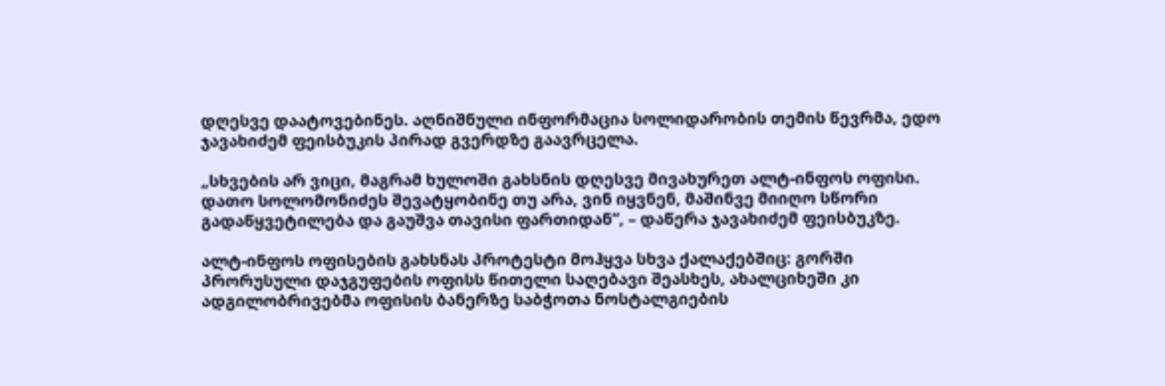დღესვე დაატოვებინეს. აღნიშნული ინფორმაცია სოლიდარობის თემის წევრმა, ედო ჯავახიძემ ფეისბუკის პირად გვერდზე გაავრცელა.

„სხვების არ ვიცი, მაგრამ ხულოში გახსნის დღესვე მივახურეთ ალტ-ინფოს ოფისი. დათო სოლომონიძეს შევატყობინე თუ არა, ვინ იყვნენ, მაშინვე მიიღო სწორი გადაწყვეტილება და გაუშვა თავისი ფართიდან“, – დაწერა ჯავახიძემ ფეისბუკზე.

ალტ-ინფოს ოფისების გახსნას პროტესტი მოჰყვა სხვა ქალაქებშიც: გორში პრორუსული დაჯგუფების ოფისს წითელი საღებავი შეასხეს, ახალციხეში კი ადგილობრივებმა ოფისის ბანერზე საბჭოთა ნოსტალგიების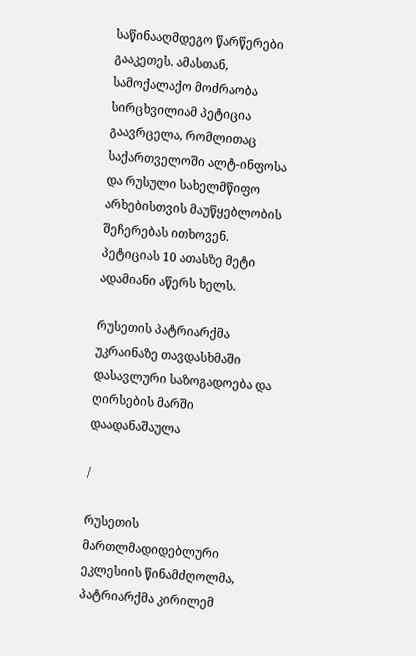საწინააღმდეგო წარწერები გააკეთეს. ამასთან, სამოქალაქო მოძრაობა სირცხვილიამ პეტიცია გაავრცელა, რომლითაც საქართველოში ალტ-ინფოსა და რუსული სახელმწიფო არხებისთვის მაუწყებლობის შეჩერებას ითხოვენ. პეტიციას 10 ათასზე მეტი ადამიანი აწერს ხელს.

რუსეთის პატრიარქმა უკრაინაზე თავდასხმაში დასავლური საზოგადოება და ღირსების მარში დაადანაშაულა

/

რუსეთის მართლმადიდებლური ეკლესიის წინამძღოლმა, პატრიარქმა კირილემ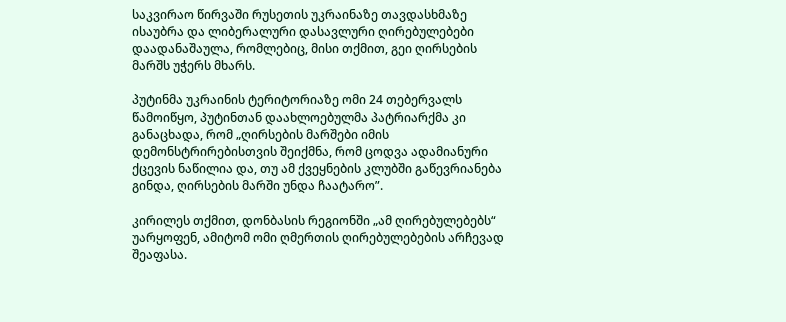საკვირაო წირვაში რუსეთის უკრაინაზე თავდასხმაზე ისაუბრა და ლიბერალური დასავლური ღირებულებები დაადანაშაულა, რომლებიც, მისი თქმით, გეი ღირსების მარშს უჭერს მხარს.

პუტინმა უკრაინის ტერიტორიაზე ომი 24 თებერვალს წამოიწყო, პუტინთან დაახლოებულმა პატრიარქმა კი განაცხადა, რომ „ღირსების მარშები იმის დემონსტრირებისთვის შეიქმნა, რომ ცოდვა ადამიანური ქცევის ნაწილია და, თუ ამ ქვეყნების კლუბში გაწევრიანება გინდა, ღირსების მარში უნდა ჩაატარო”.

კირილეს თქმით, დონბასის რეგიონში „ამ ღირებულებებს“ უარყოფენ, ამიტომ ომი ღმერთის ღირებულებების არჩევად შეაფასა.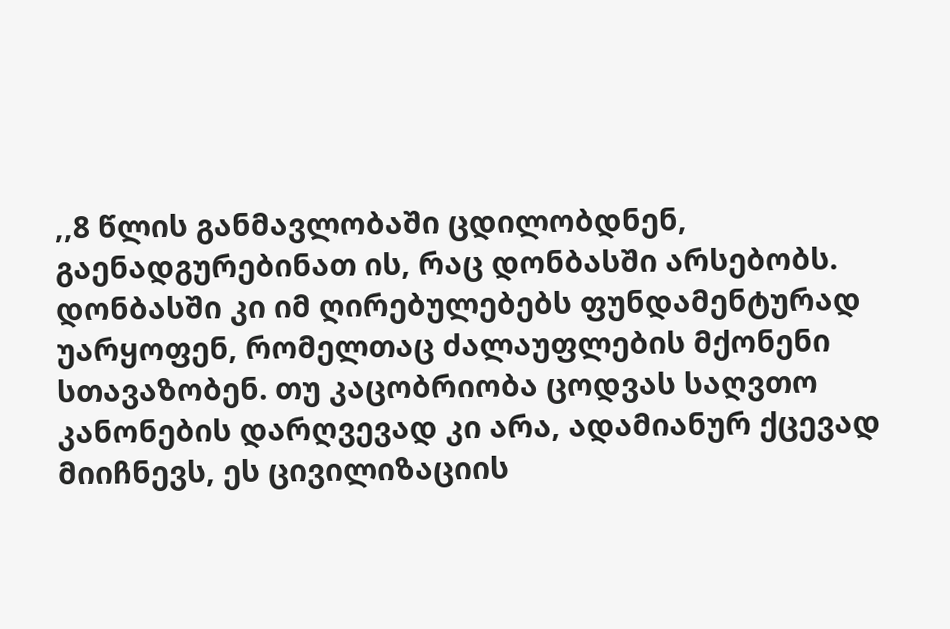,,8 წლის განმავლობაში ცდილობდნენ, გაენადგურებინათ ის, რაც დონბასში არსებობს. დონბასში კი იმ ღირებულებებს ფუნდამენტურად უარყოფენ, რომელთაც ძალაუფლების მქონენი სთავაზობენ. თუ კაცობრიობა ცოდვას საღვთო კანონების დარღვევად კი არა, ადამიანურ ქცევად მიიჩნევს, ეს ცივილიზაციის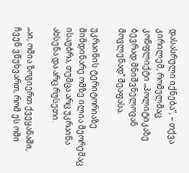დასასრული იქნება“, – თქვა კირილემ, რომელმაც კონფლიქტი „პოლიტიკაზე ბევრად მნიშვნელოვან მოვლენად’’ შეაფასა.

უკრაინის ტერიტორიაზე მიმდინარე ომზე ილია მეორემაც ისაუბრა, თუმცა არც უკრაინა ახსენა და არც რუსეთი.

„აი, ომია ზოგიერთ ქვეყანაში, ჩვენ ვწუხვართ, რომ ეს ომი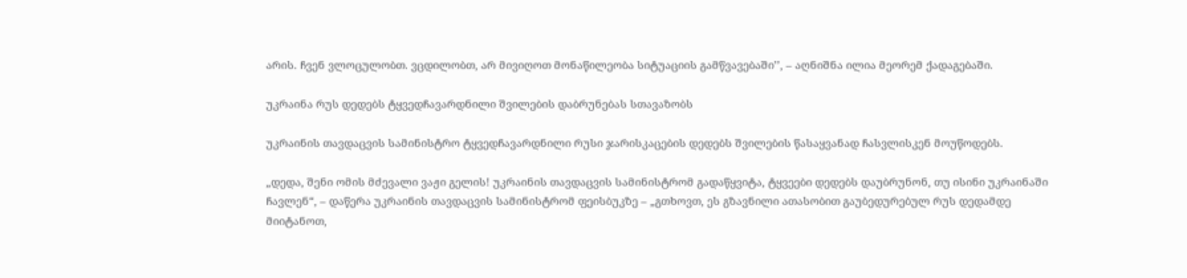არის. ჩვენ ვლოცულობთ. ვცდილობთ, არ მივიღოთ მონაწილეობა სიტუაციის გამწვავებაში’’, – აღნიშნა ილია მეორემ ქადაგებაში.

უკრაინა რუს დედებს ტყვედჩავარდნილი შვილების დაბრუნებას სთავაზობს

უკრაინის თავდაცვის სამინისტრო ტყვედჩავარდნილი რუსი ჯარისკაცების დედებს შვილების წასაყვანად ჩასვლისკენ მოუწოდებს.

„დედა, შენი ომის მძევალი ვაჟი გელის! უკრაინის თავდაცვის სამინისტრომ გადაწყვიტა, ტყვეები დედებს დაუბრუნონ, თუ ისინი უკრაინაში ჩავლენ“, – დაწერა უკრაინის თავდაცვის სამინისტრომ ფეისბუკზე – „გთხოვთ, ეს გზავნილი ათასობით გაუბედურებულ რუს დედამდე მიიტანოთ,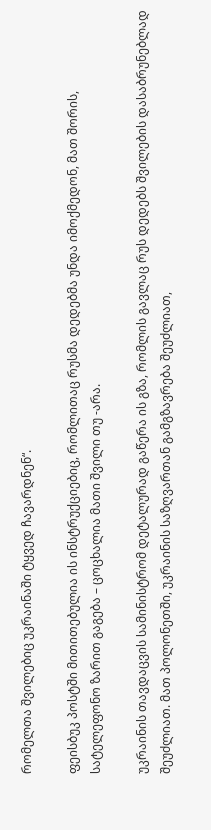რომელთა შვილებიც უკრაინაში ტყვედ ჩავარდნენ“.

ფეისბუკ პოსტში მითითებულია ის ინსტრუქციებიც, რომლითაც რუსმა დედებმა უნდა იმოქმედონ, მათ შორის, სატელეფონო ზარით გაგება – ცოცხალია მათი შვილი თუ -არა.

უკრაინის თავდაცვის სამინისტრომ დეტალურად გაწერა ის გზა, რომლის გავლაც რუს დედებს შვილების დასაბრუნებლად შეუძლიათ. მათ პოლონეთში, უკრაინის საზღვართან გამგზავრება შეუძლიათ,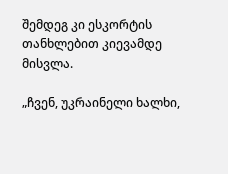შემდეგ კი ესკორტის თანხლებით კიევამდე მისვლა.

„ჩვენ, უკრაინელი ხალხი,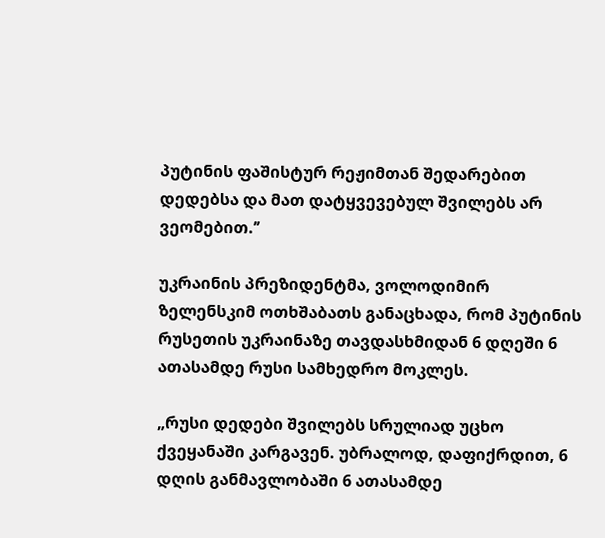პუტინის ფაშისტურ რეჟიმთან შედარებით დედებსა და მათ დატყვევებულ შვილებს არ ვეომებით.’’

უკრაინის პრეზიდენტმა, ვოლოდიმირ ზელენსკიმ ოთხშაბათს განაცხადა, რომ პუტინის რუსეთის უკრაინაზე თავდასხმიდან 6 დღეში 6 ათასამდე რუსი სამხედრო მოკლეს.

„რუსი დედები შვილებს სრულიად უცხო ქვეყანაში კარგავენ. უბრალოდ, დაფიქრდით, 6 დღის განმავლობაში 6 ათასამდე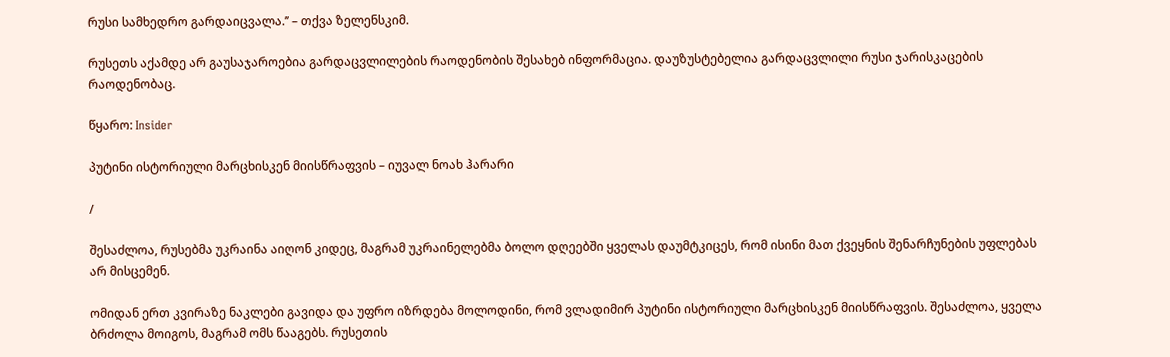რუსი სამხედრო გარდაიცვალა.’’ – თქვა ზელენსკიმ.

რუსეთს აქამდე არ გაუსაჯაროებია გარდაცვლილების რაოდენობის შესახებ ინფორმაცია. დაუზუსტებელია გარდაცვლილი რუსი ჯარისკაცების რაოდენობაც.

წყარო: Insider

პუტინი ისტორიული მარცხისკენ მიისწრაფვის – იუვალ ნოახ ჰარარი

/

შესაძლოა, რუსებმა უკრაინა აიღონ კიდეც, მაგრამ უკრაინელებმა ბოლო დღეებში ყველას დაუმტკიცეს, რომ ისინი მათ ქვეყნის შენარჩუნების უფლებას არ მისცემენ.

ომიდან ერთ კვირაზე ნაკლები გავიდა და უფრო იზრდება მოლოდინი, რომ ვლადიმირ პუტინი ისტორიული მარცხისკენ მიისწრაფვის. შესაძლოა, ყველა ბრძოლა მოიგოს, მაგრამ ომს წააგებს. რუსეთის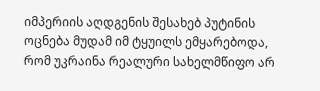იმპერიის აღდგენის შესახებ პუტინის ოცნება მუდამ იმ ტყუილს ემყარებოდა, რომ უკრაინა რეალური სახელმწიფო არ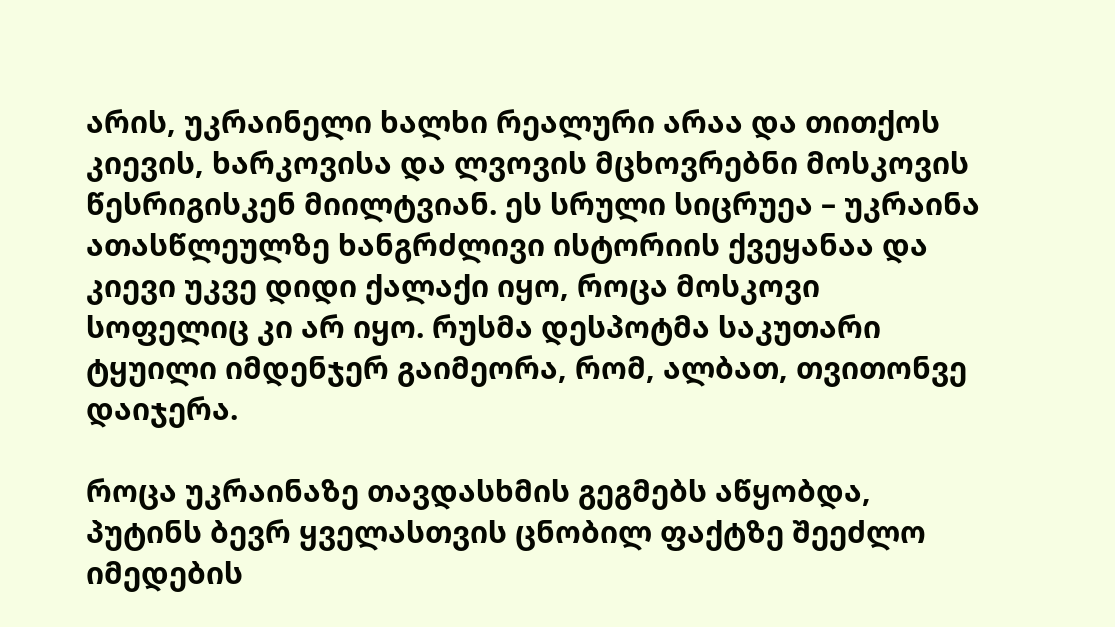არის, უკრაინელი ხალხი რეალური არაა და თითქოს კიევის, ხარკოვისა და ლვოვის მცხოვრებნი მოსკოვის წესრიგისკენ მიილტვიან. ეს სრული სიცრუეა – უკრაინა ათასწლეულზე ხანგრძლივი ისტორიის ქვეყანაა და კიევი უკვე დიდი ქალაქი იყო, როცა მოსკოვი სოფელიც კი არ იყო. რუსმა დესპოტმა საკუთარი ტყუილი იმდენჯერ გაიმეორა, რომ, ალბათ, თვითონვე დაიჯერა.

როცა უკრაინაზე თავდასხმის გეგმებს აწყობდა, პუტინს ბევრ ყველასთვის ცნობილ ფაქტზე შეეძლო იმედების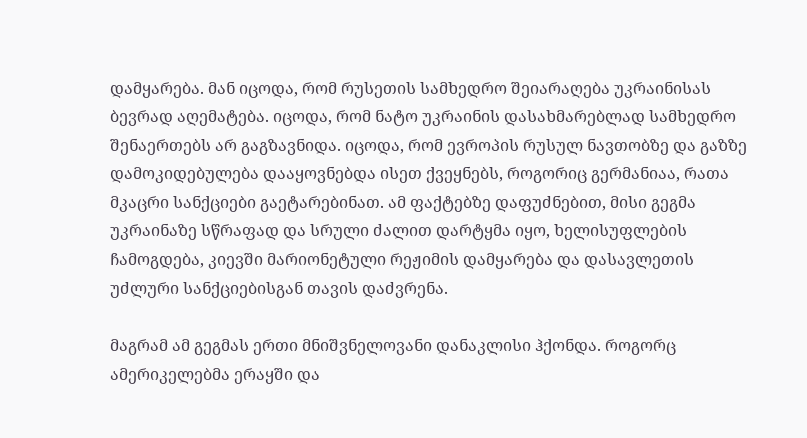დამყარება. მან იცოდა, რომ რუსეთის სამხედრო შეიარაღება უკრაინისას ბევრად აღემატება. იცოდა, რომ ნატო უკრაინის დასახმარებლად სამხედრო შენაერთებს არ გაგზავნიდა. იცოდა, რომ ევროპის რუსულ ნავთობზე და გაზზე დამოკიდებულება დააყოვნებდა ისეთ ქვეყნებს, როგორიც გერმანიაა, რათა მკაცრი სანქციები გაეტარებინათ. ამ ფაქტებზე დაფუძნებით, მისი გეგმა უკრაინაზე სწრაფად და სრული ძალით დარტყმა იყო, ხელისუფლების ჩამოგდება, კიევში მარიონეტული რეჟიმის დამყარება და დასავლეთის უძლური სანქციებისგან თავის დაძვრენა.

მაგრამ ამ გეგმას ერთი მნიშვნელოვანი დანაკლისი ჰქონდა. როგორც ამერიკელებმა ერაყში და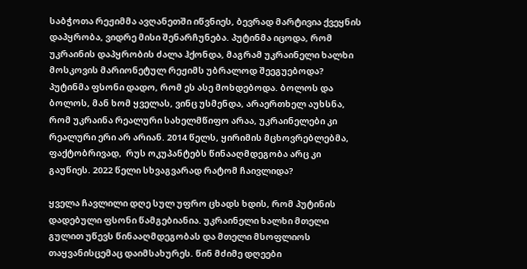საბჭოთა რეჟიმმა ავღანეთში იწვნიეს, ბევრად მარტივია ქვეყნის დაპყრობა, ვიდრე მისი შენარჩუნება. პუტინმა იცოდა, რომ უკრაინის დაპყრობის ძალა ჰქონდა, მაგრამ უკრაინელი ხალხი მოსკოვის მარიონეტულ რეჟიმს უბრალოდ შეეგუებოდა? პუტინმა ფსონი დადო, რომ ეს ასე მოხდებოდა. ბოლოს და ბოლოს, მან ხომ ყველას, ვინც უსმენდა, არაერთხელ აუხსნა, რომ უკრაინა რეალური სახელმწიფო არაა, უკრაინელები კი რეალური ერი არ არიან. 2014 წელს, ყირიმის მცხოვრებლებმა, ფაქტობრივად,  რუს ოკუპანტებს წინააღმდეგობა არც კი გაუწიეს. 2022 წელი სხვაგვარად რატომ ჩაივლიდა?

ყველა ჩავლილი დღე სულ უფრო ცხადს ხდის, რომ პუტინის დადებული ფსონი წამგებიანია. უკრაინელი ხალხი მთელი გულით უწევს წინააღმდეგობას და მთელი მსოფლიოს თაყვანისცემაც დაიმსახურეს. წინ მძიმე დღეები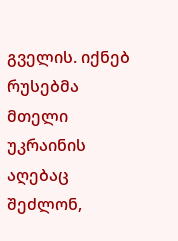გველის. იქნებ რუსებმა მთელი უკრაინის აღებაც შეძლონ,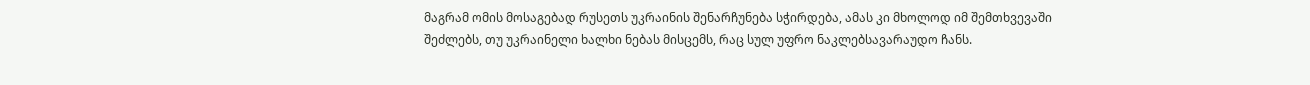მაგრამ ომის მოსაგებად რუსეთს უკრაინის შენარჩუნება სჭირდება, ამას კი მხოლოდ იმ შემთხვევაში შეძლებს, თუ უკრაინელი ხალხი ნებას მისცემს, რაც სულ უფრო ნაკლებსავარაუდო ჩანს.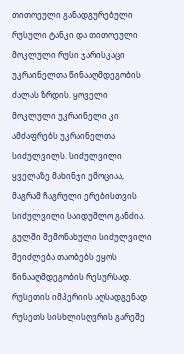თითოეული განადგურებული რუსული ტანკი და თითოეული მოკლული რუსი ჯარისკაცი უკრაინელთა წინააღმდეგობის ძალას ზრდის. ყოველი მოკლული უკრაინელი კი ამძაფრებს უკრაინელთა სიძულვილს. სიძულვილი ყველაზე მახინჯი ემოციაა, მაგრამ ჩაგრული ერებისთვის სიძულვილი საიდუმლო განძია. გულში შემონახული სიძულვილი შეიძლება თაობებს ეყოს წინააღმდეგობის რესურსად. რუსეთის იმპერიის აღსადგენად რუსეთს სისხლისღვრის გარეშე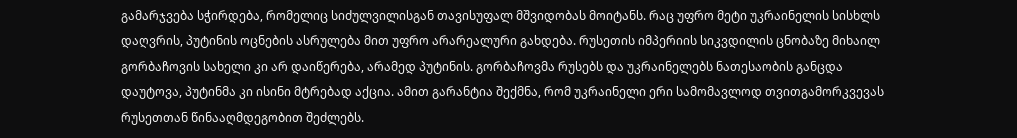გამარჯვება სჭირდება, რომელიც სიძულვილისგან თავისუფალ მშვიდობას მოიტანს. რაც უფრო მეტი უკრაინელის სისხლს დაღვრის, პუტინის ოცნების ასრულება მით უფრო არარეალური გახდება. რუსეთის იმპერიის სიკვდილის ცნობაზე მიხაილ გორბაჩოვის სახელი კი არ დაიწერება, არამედ პუტინის. გორბაჩოვმა რუსებს და უკრაინელებს ნათესაობის განცდა დაუტოვა, პუტინმა კი ისინი მტრებად აქცია. ამით გარანტია შექმნა, რომ უკრაინელი ერი სამომავლოდ თვითგამორკვევას რუსეთთან წინააღმდეგობით შეძლებს.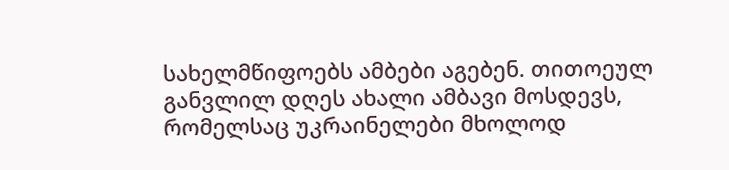სახელმწიფოებს ამბები აგებენ. თითოეულ განვლილ დღეს ახალი ამბავი მოსდევს, რომელსაც უკრაინელები მხოლოდ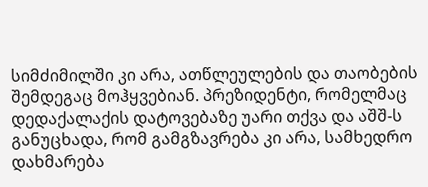სიმძიმილში კი არა, ათწლეულების და თაობების შემდეგაც მოჰყვებიან. პრეზიდენტი, რომელმაც დედაქალაქის დატოვებაზე უარი თქვა და აშშ-ს განუცხადა, რომ გამგზავრება კი არა, სამხედრო დახმარება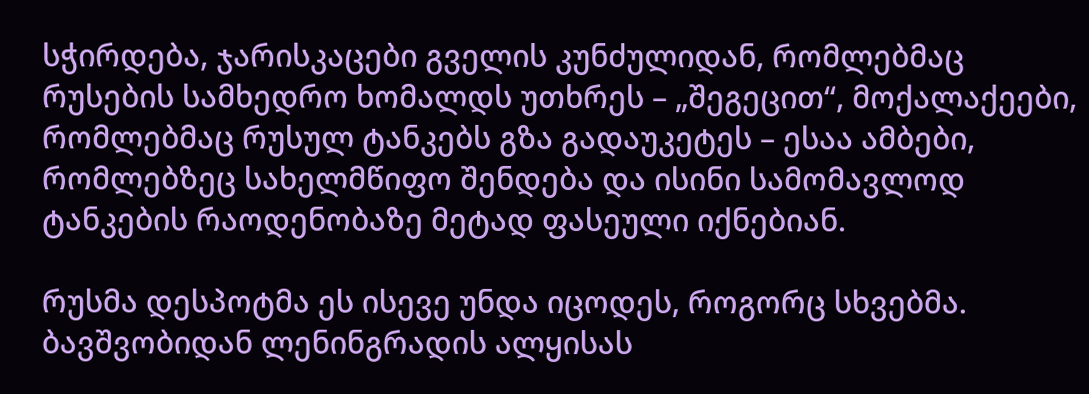სჭირდება, ჯარისკაცები გველის კუნძულიდან, რომლებმაც რუსების სამხედრო ხომალდს უთხრეს – „შეგეცით“, მოქალაქეები, რომლებმაც რუსულ ტანკებს გზა გადაუკეტეს – ესაა ამბები, რომლებზეც სახელმწიფო შენდება და ისინი სამომავლოდ ტანკების რაოდენობაზე მეტად ფასეული იქნებიან.

რუსმა დესპოტმა ეს ისევე უნდა იცოდეს, როგორც სხვებმა. ბავშვობიდან ლენინგრადის ალყისას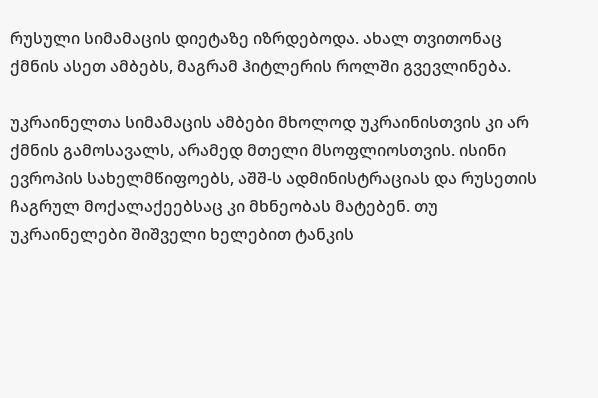რუსული სიმამაცის დიეტაზე იზრდებოდა. ახალ თვითონაც ქმნის ასეთ ამბებს, მაგრამ ჰიტლერის როლში გვევლინება.

უკრაინელთა სიმამაცის ამბები მხოლოდ უკრაინისთვის კი არ ქმნის გამოსავალს, არამედ მთელი მსოფლიოსთვის. ისინი ევროპის სახელმწიფოებს, აშშ-ს ადმინისტრაციას და რუსეთის ჩაგრულ მოქალაქეებსაც კი მხნეობას მატებენ. თუ უკრაინელები შიშველი ხელებით ტანკის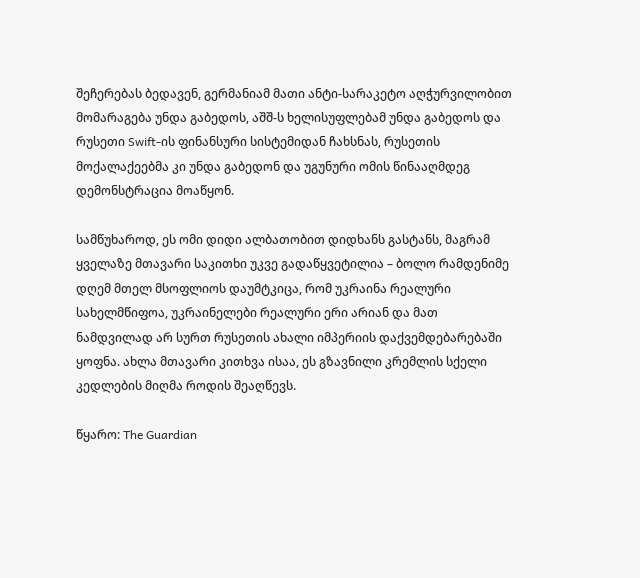შეჩერებას ბედავენ, გერმანიამ მათი ანტი-სარაკეტო აღჭურვილობით მომარაგება უნდა გაბედოს, აშშ-ს ხელისუფლებამ უნდა გაბედოს და რუსეთი Swift-ის ფინანსური სისტემიდან ჩახსნას, რუსეთის მოქალაქეებმა კი უნდა გაბედონ და უგუნური ომის წინააღმდეგ დემონსტრაცია მოაწყონ.

სამწუხაროდ, ეს ომი დიდი ალბათობით დიდხანს გასტანს, მაგრამ ყველაზე მთავარი საკითხი უკვე გადაწყვეტილია – ბოლო რამდენიმე დღემ მთელ მსოფლიოს დაუმტკიცა, რომ უკრაინა რეალური სახელმწიფოა, უკრაინელები რეალური ერი არიან და მათ ნამდვილად არ სურთ რუსეთის ახალი იმპერიის დაქვემდებარებაში ყოფნა. ახლა მთავარი კითხვა ისაა, ეს გზავნილი კრემლის სქელი კედლების მიღმა როდის შეაღწევს.

წყარო: The Guardian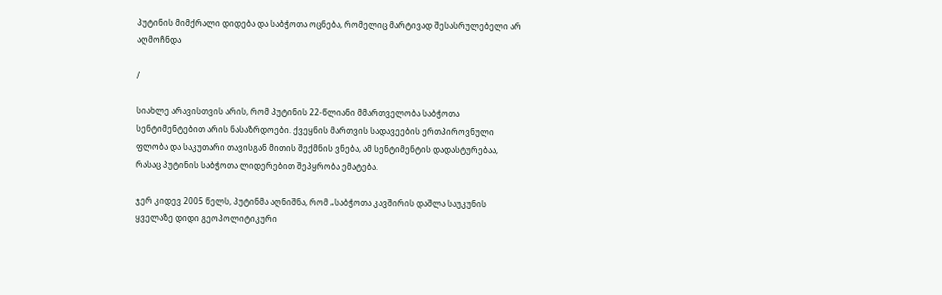პუტინის მიმქრალი დიდება და საბჭოთა ოცნება, რომელიც მარტივად შესასრულებელი არ აღმოჩნდა

/

სიახლე არავისთვის არის, რომ პუტინის 22-წლიანი მმართველობა საბჭოთა სენტიმენტებით არის ნასაზრდოები. ქვეყნის მართვის სადავეების ერთპიროვნული ფლობა და საკუთარი თავისგან მითის შექმნის ვნება, ამ სენტიმენტის დადასტურებაა, რასაც პუტინის საბჭოთა ლიდერებით შეპყრობა ემატება.

ჯერ კიდევ 2005 წელს, პუტინმა აღნიშნა, რომ „საბჭოთა კავშირის დაშლა საუკუნის ყველაზე დიდი გეოპოლიტიკური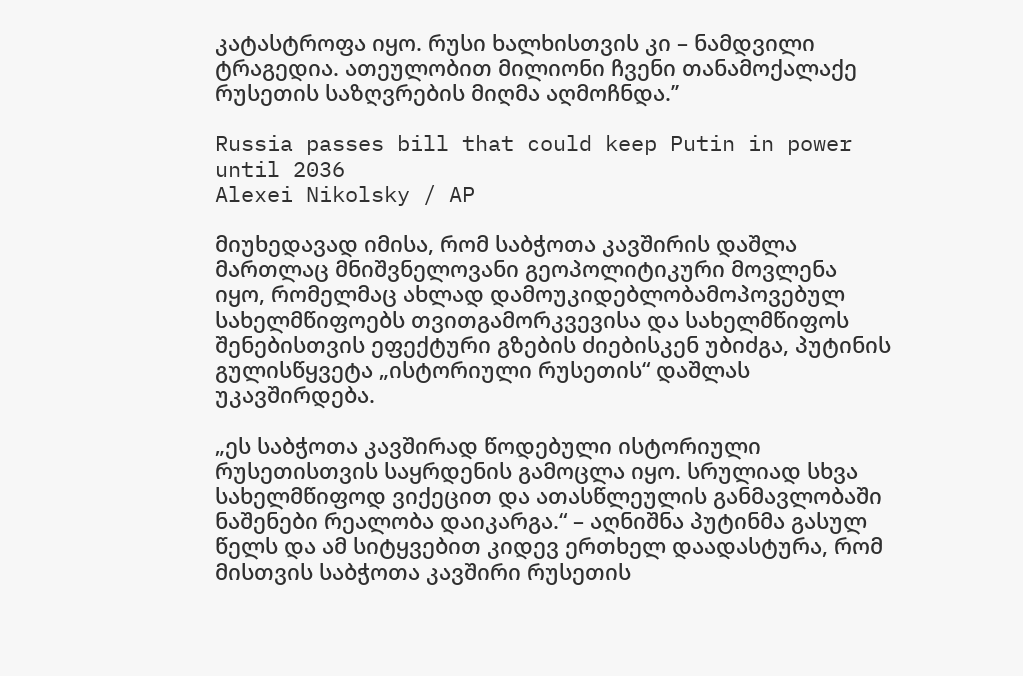კატასტროფა იყო. რუსი ხალხისთვის კი – ნამდვილი ტრაგედია. ათეულობით მილიონი ჩვენი თანამოქალაქე რუსეთის საზღვრების მიღმა აღმოჩნდა.’’

Russia passes bill that could keep Putin in power until 2036
Alexei Nikolsky / AP

მიუხედავად იმისა, რომ საბჭოთა კავშირის დაშლა მართლაც მნიშვნელოვანი გეოპოლიტიკური მოვლენა იყო, რომელმაც ახლად დამოუკიდებლობამოპოვებულ სახელმწიფოებს თვითგამორკვევისა და სახელმწიფოს შენებისთვის ეფექტური გზების ძიებისკენ უბიძგა, პუტინის გულისწყვეტა „ისტორიული რუსეთის“ დაშლას უკავშირდება.

„ეს საბჭოთა კავშირად წოდებული ისტორიული რუსეთისთვის საყრდენის გამოცლა იყო. სრულიად სხვა სახელმწიფოდ ვიქეცით და ათასწლეულის განმავლობაში ნაშენები რეალობა დაიკარგა.“ – აღნიშნა პუტინმა გასულ წელს და ამ სიტყვებით კიდევ ერთხელ დაადასტურა, რომ მისთვის საბჭოთა კავშირი რუსეთის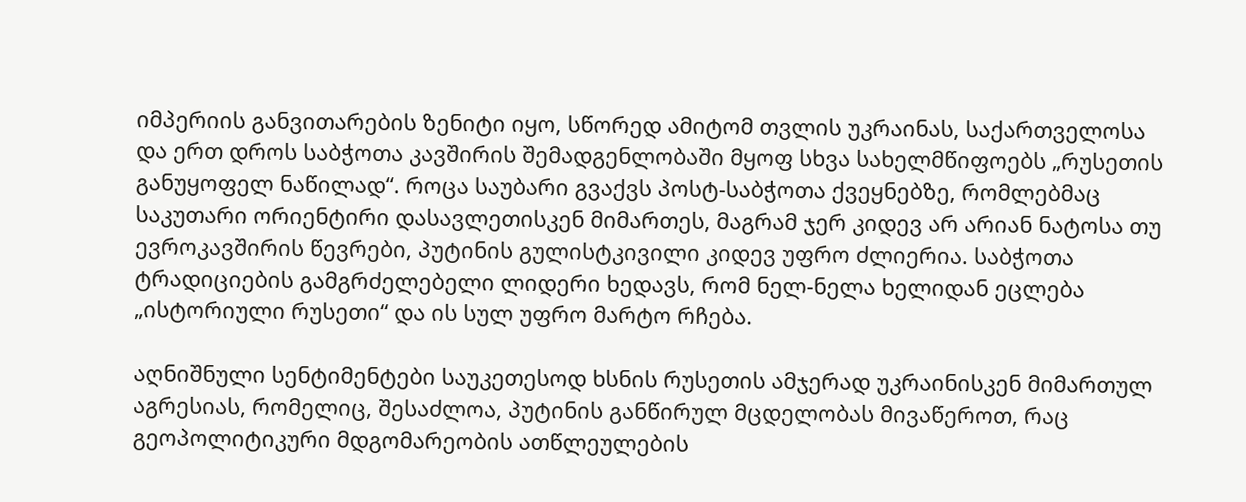იმპერიის განვითარების ზენიტი იყო, სწორედ ამიტომ თვლის უკრაინას, საქართველოსა და ერთ დროს საბჭოთა კავშირის შემადგენლობაში მყოფ სხვა სახელმწიფოებს „რუსეთის განუყოფელ ნაწილად“. როცა საუბარი გვაქვს პოსტ-საბჭოთა ქვეყნებზე, რომლებმაც საკუთარი ორიენტირი დასავლეთისკენ მიმართეს, მაგრამ ჯერ კიდევ არ არიან ნატოსა თუ ევროკავშირის წევრები, პუტინის გულისტკივილი კიდევ უფრო ძლიერია. საბჭოთა ტრადიციების გამგრძელებელი ლიდერი ხედავს, რომ ნელ-ნელა ხელიდან ეცლება „ისტორიული რუსეთი“ და ის სულ უფრო მარტო რჩება.

აღნიშნული სენტიმენტები საუკეთესოდ ხსნის რუსეთის ამჯერად უკრაინისკენ მიმართულ აგრესიას, რომელიც, შესაძლოა, პუტინის განწირულ მცდელობას მივაწეროთ, რაც გეოპოლიტიკური მდგომარეობის ათწლეულების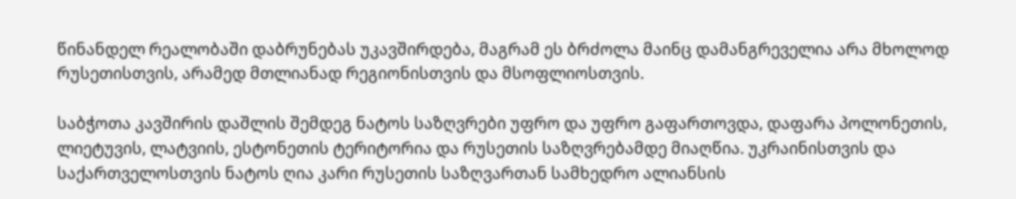წინანდელ რეალობაში დაბრუნებას უკავშირდება, მაგრამ ეს ბრძოლა მაინც დამანგრეველია არა მხოლოდ რუსეთისთვის, არამედ მთლიანად რეგიონისთვის და მსოფლიოსთვის.

საბჭოთა კავშირის დაშლის შემდეგ ნატოს საზღვრები უფრო და უფრო გაფართოვდა, დაფარა პოლონეთის, ლიეტუვის, ლატვიის, ესტონეთის ტერიტორია და რუსეთის საზღვრებამდე მიაღწია. უკრაინისთვის და საქართველოსთვის ნატოს ღია კარი რუსეთის საზღვართან სამხედრო ალიანსის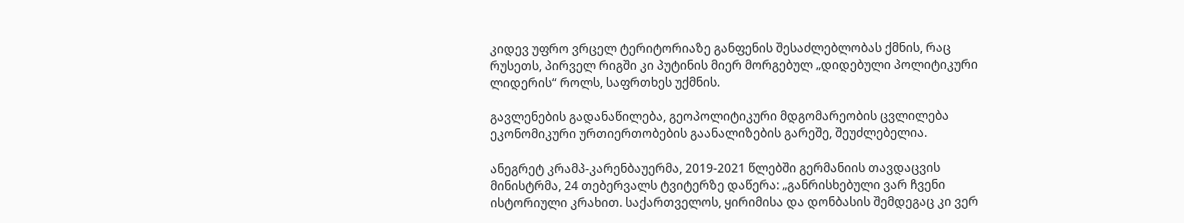კიდევ უფრო ვრცელ ტერიტორიაზე განფენის შესაძლებლობას ქმნის, რაც რუსეთს, პირველ რიგში კი პუტინის მიერ მორგებულ „დიდებული პოლიტიკური ლიდერის“ როლს, საფრთხეს უქმნის.

გავლენების გადანაწილება, გეოპოლიტიკური მდგომარეობის ცვლილება ეკონომიკური ურთიერთობების გაანალიზების გარეშე, შეუძლებელია.

ანეგრეტ კრამპ-კარენბაუერმა, 2019-2021 წლებში გერმანიის თავდაცვის მინისტრმა, 24 თებერვალს ტვიტერზე დაწერა: „განრისხებული ვარ ჩვენი ისტორიული კრახით. საქართველოს, ყირიმისა და დონბასის შემდეგაც კი ვერ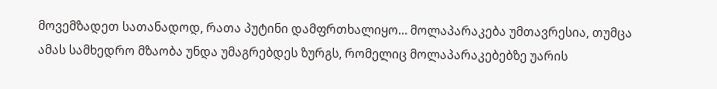მოვემზადეთ სათანადოდ, რათა პუტინი დამფრთხალიყო… მოლაპარაკება უმთავრესია, თუმცა ამას სამხედრო მზაობა უნდა უმაგრებდეს ზურგს, რომელიც მოლაპარაკებებზე უარის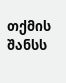თქმის შანსს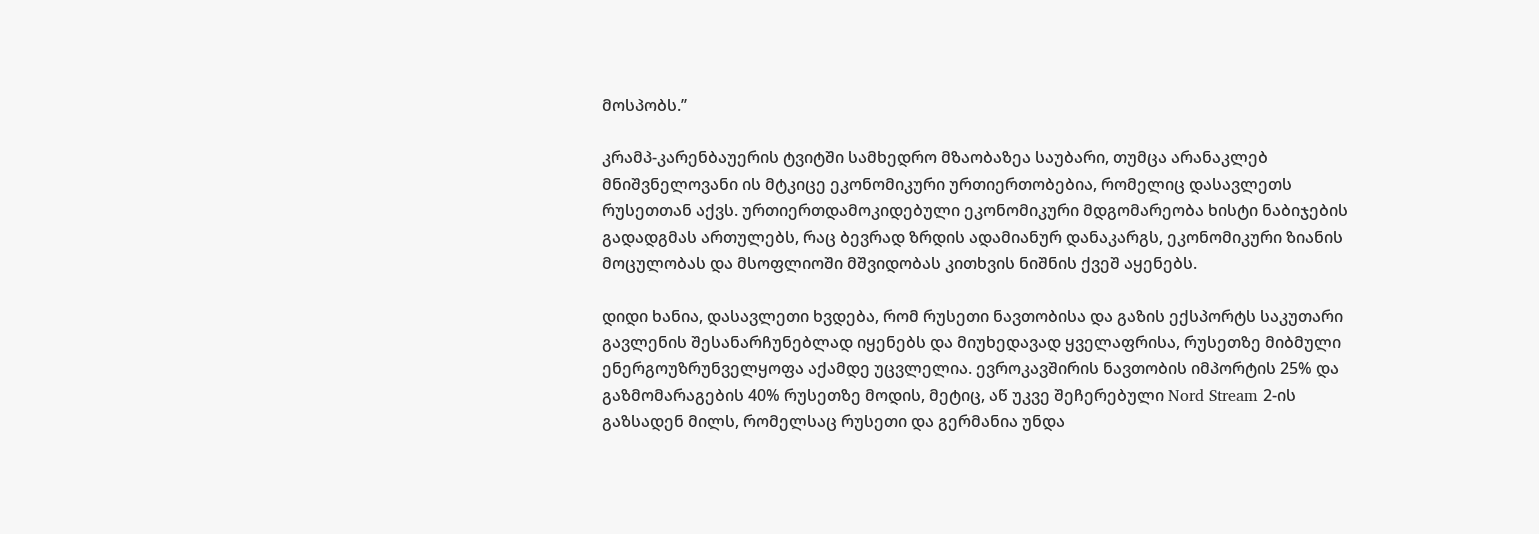მოსპობს.’’

კრამპ-კარენბაუერის ტვიტში სამხედრო მზაობაზეა საუბარი, თუმცა არანაკლებ მნიშვნელოვანი ის მტკიცე ეკონომიკური ურთიერთობებია, რომელიც დასავლეთს რუსეთთან აქვს. ურთიერთდამოკიდებული ეკონომიკური მდგომარეობა ხისტი ნაბიჯების გადადგმას ართულებს, რაც ბევრად ზრდის ადამიანურ დანაკარგს, ეკონომიკური ზიანის მოცულობას და მსოფლიოში მშვიდობას კითხვის ნიშნის ქვეშ აყენებს.

დიდი ხანია, დასავლეთი ხვდება, რომ რუსეთი ნავთობისა და გაზის ექსპორტს საკუთარი გავლენის შესანარჩუნებლად იყენებს და მიუხედავად ყველაფრისა, რუსეთზე მიბმული ენერგოუზრუნველყოფა აქამდე უცვლელია. ევროკავშირის ნავთობის იმპორტის 25% და გაზმომარაგების 40% რუსეთზე მოდის, მეტიც, აწ უკვე შეჩერებული Nord Stream 2-ის გაზსადენ მილს, რომელსაც რუსეთი და გერმანია უნდა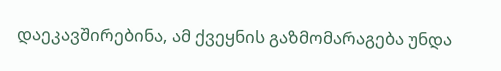დაეკავშირებინა, ამ ქვეყნის გაზმომარაგება უნდა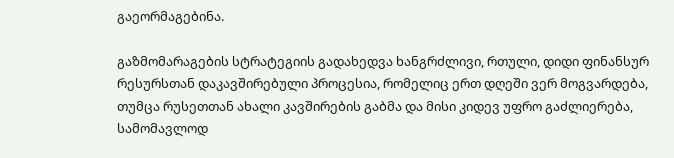გაეორმაგებინა.

გაზმომარაგების სტრატეგიის გადახედვა ხანგრძლივი, რთული, დიდი ფინანსურ რესურსთან დაკავშირებული პროცესია, რომელიც ერთ დღეში ვერ მოგვარდება, თუმცა რუსეთთან ახალი კავშირების გაბმა და მისი კიდევ უფრო გაძლიერება, სამომავლოდ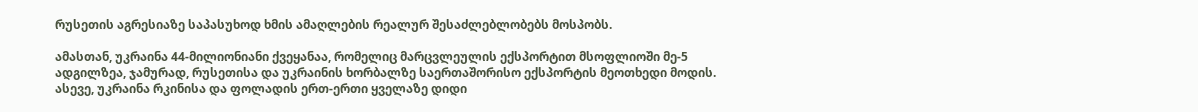რუსეთის აგრესიაზე საპასუხოდ ხმის ამაღლების რეალურ შესაძლებლობებს მოსპობს.

ამასთან, უკრაინა 44-მილიონიანი ქვეყანაა, რომელიც მარცვლეულის ექსპორტით მსოფლიოში მე-5 ადგილზეა, ჯამურად, რუსეთისა და უკრაინის ხორბალზე საერთაშორისო ექსპორტის მეოთხედი მოდის. ასევე, უკრაინა რკინისა და ფოლადის ერთ-ერთი ყველაზე დიდი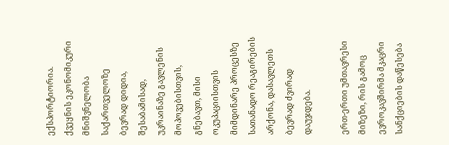ექსპორტიორია.  ქვეყნის ეკონომიკური მნიშვნელობა საქართველოზე ბევრად დიდია, შესაბამისად, უკრაინაზე გავლენის მოპოვებისთვის, გნებავთ, მისი ოკუპაციისთვის მიმდინარე პროცესზე სათანადო რეაგირების არქონა, დასავლეთს ბევრად ძვირად დაუჯდება.

ერთ-ერთი უმთავრესი მიზეზი, რის გამოც ევროკავშირმა მკაცრი სანქციების დაწესება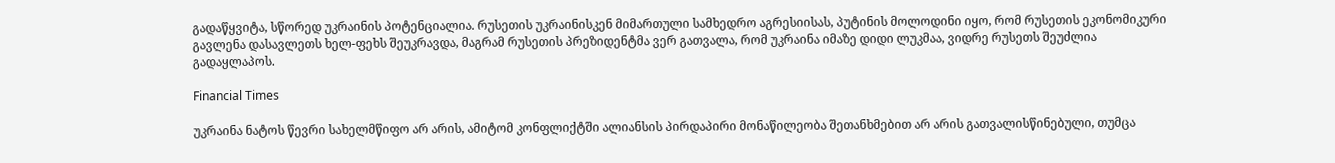გადაწყვიტა, სწორედ უკრაინის პოტენციალია. რუსეთის უკრაინისკენ მიმართული სამხედრო აგრესიისას, პუტინის მოლოდინი იყო, რომ რუსეთის ეკონომიკური გავლენა დასავლეთს ხელ-ფეხს შეუკრავდა, მაგრამ რუსეთის პრეზიდენტმა ვერ გათვალა, რომ უკრაინა იმაზე დიდი ლუკმაა, ვიდრე რუსეთს შეუძლია გადაყლაპოს.

Financial Times

უკრაინა ნატოს წევრი სახელმწიფო არ არის, ამიტომ კონფლიქტში ალიანსის პირდაპირი მონაწილეობა შეთანხმებით არ არის გათვალისწინებული, თუმცა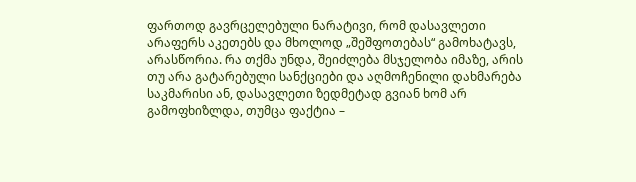ფართოდ გავრცელებული ნარატივი, რომ დასავლეთი არაფერს აკეთებს და მხოლოდ „შეშფოთებას“ გამოხატავს, არასწორია. რა თქმა უნდა, შეიძლება მსჯელობა იმაზე, არის თუ არა გატარებული სანქციები და აღმოჩენილი დახმარება საკმარისი ან, დასავლეთი ზედმეტად გვიან ხომ არ გამოფხიზლდა, თუმცა ფაქტია –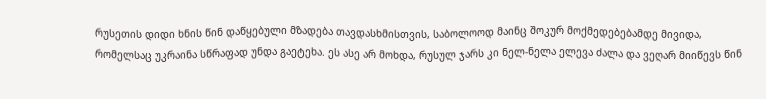რუსეთის დიდი ხნის წინ დაწყებული მზადება თავდასხმისთვის, საბოლოოდ მაინც შოკურ მოქმედებებამდე მივიდა, რომელსაც უკრაინა სწრაფად უნდა გაეტეხა. ეს ასე არ მოხდა, რუსულ ჯარს კი ნელ-ნელა ელევა ძალა და ვეღარ მიიწევს წინ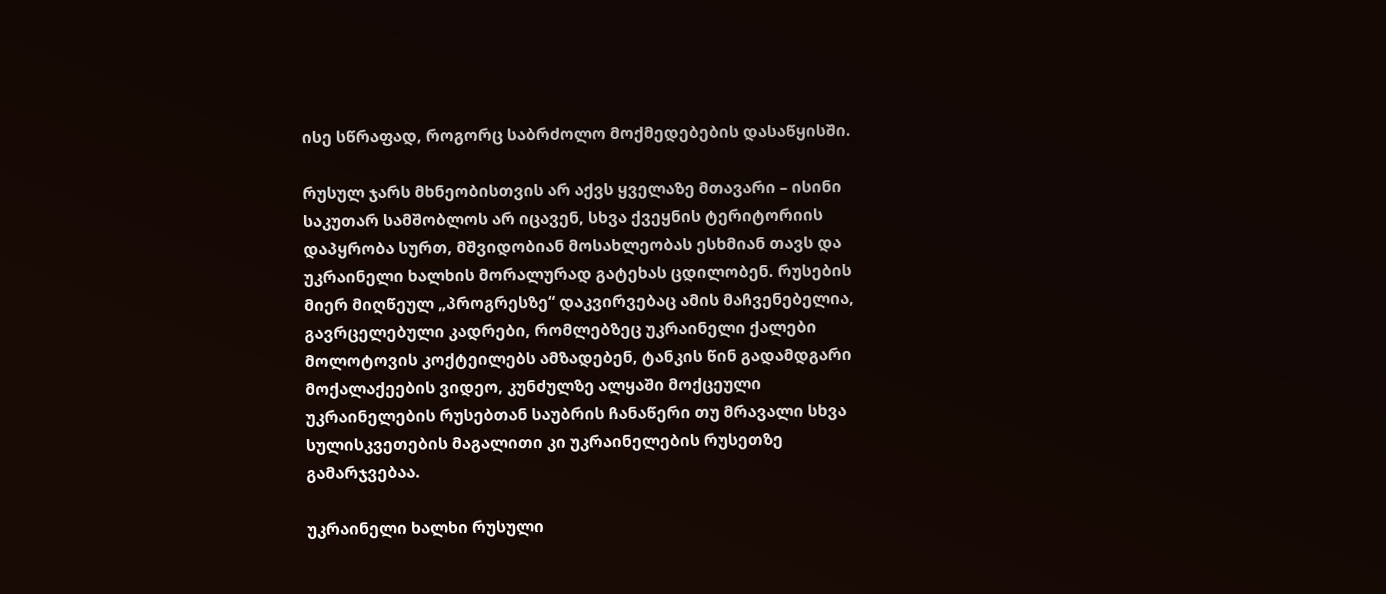ისე სწრაფად, როგორც საბრძოლო მოქმედებების დასაწყისში.

რუსულ ჯარს მხნეობისთვის არ აქვს ყველაზე მთავარი – ისინი საკუთარ სამშობლოს არ იცავენ, სხვა ქვეყნის ტერიტორიის დაპყრობა სურთ, მშვიდობიან მოსახლეობას ესხმიან თავს და უკრაინელი ხალხის მორალურად გატეხას ცდილობენ. რუსების მიერ მიღწეულ „პროგრესზე“ დაკვირვებაც ამის მაჩვენებელია, გავრცელებული კადრები, რომლებზეც უკრაინელი ქალები მოლოტოვის კოქტეილებს ამზადებენ, ტანკის წინ გადამდგარი მოქალაქეების ვიდეო, კუნძულზე ალყაში მოქცეული უკრაინელების რუსებთან საუბრის ჩანაწერი თუ მრავალი სხვა სულისკვეთების მაგალითი კი უკრაინელების რუსეთზე გამარჯვებაა.

უკრაინელი ხალხი რუსული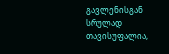გავლენისგან სრულად თავისუფალია,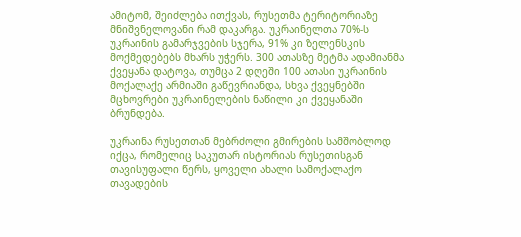ამიტომ, შეიძლება ითქვას, რუსეთმა ტერიტორიაზე მნიშვნელოვანი რამ დაკარგა. უკრაინელთა 70%-ს უკრაინის გამარჯვების სჯერა, 91% კი ზელენსკის მოქმედებებს მხარს უჭერს. 300 ათასზე მეტმა ადამიანმა ქვეყანა დატოვა, თუმცა 2 დღეში 100 ათასი უკრაინის მოქალაქე არმიაში გაწევრიანდა, სხვა ქვეყნებში მცხოვრები უკრაინელების ნაწილი კი ქვეყანაში ბრუნდება.

უკრაინა რუსეთთან მებრძოლი გმირების სამშობლოდ იქცა, რომელიც საკუთარ ისტორიას რუსეთისგან თავისუფალი წერს, ყოველი ახალი სამოქალაქო თავადების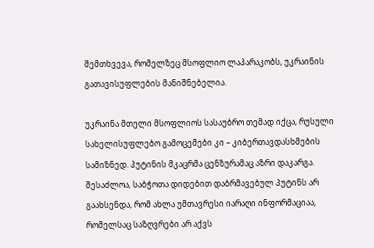შემთხვევა, რომელზეც მსოფლიო ლაპარაკობს, უკრაინის გათავისუფლების მანიშნებელია.

უკრაინა მთელი მსოფლიოს სასაუბრო თემად იქცა, რუსული სახელისუფლებო გამოცემები კი – კიბერთავდასხმების სამიზნედ. პუტინის მკაცრმა ცენზურამაც აზრი დაკარგა. შესაძლოა, საბჭოთა დიდებით დაბრმავებულ პუტინს არ გაახსენდა, რომ ახლა უმთავრესი იარაღი ინფორმაციაა, რომელსაც საზღვრები არ აქვს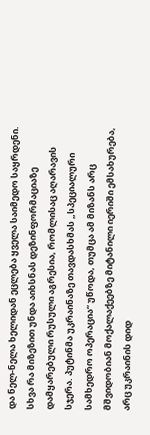და ნელ-ნელა ხელიდან ეცლება ყველა საიმედო საყრდენი. სხვა რა მიზეზით უნდა აიხსნას დეზინფორმაციაზე დამყარებული რუსული აგრესია, რომლისაც აღარავის სჯერა. პუტინმა უკრაინაზე თავდასხმას „სპეციალური სამხედრო ოპერაცია“ უწოდა, თუმცა ამ მიზანს არც მშვიდობიან მოქალაქეებზე მიტანილი იერიში ემსახურება, არც უკრაინის დიდ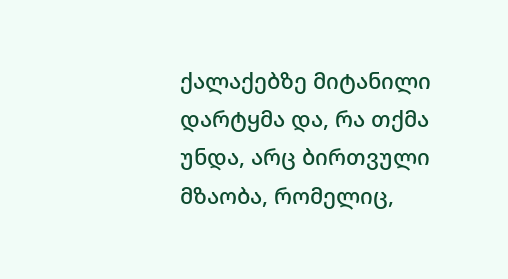ქალაქებზე მიტანილი დარტყმა და, რა თქმა უნდა, არც ბირთვული მზაობა, რომელიც,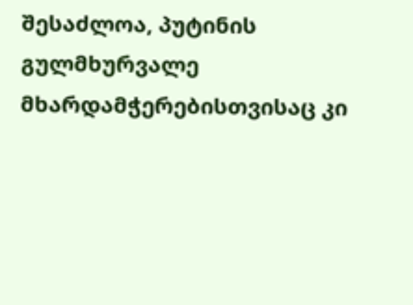შესაძლოა, პუტინის გულმხურვალე მხარდამჭერებისთვისაც კი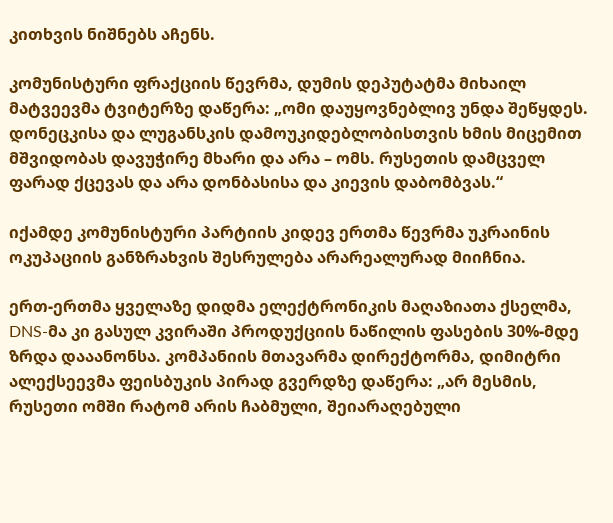კითხვის ნიშნებს აჩენს.

კომუნისტური ფრაქციის წევრმა, დუმის დეპუტატმა მიხაილ მატვეევმა ტვიტერზე დაწერა: „ომი დაუყოვნებლივ უნდა შეწყდეს. დონეცკისა და ლუგანსკის დამოუკიდებლობისთვის ხმის მიცემით მშვიდობას დავუჭირე მხარი და არა – ომს. რუსეთის დამცველ ფარად ქცევას და არა დონბასისა და კიევის დაბომბვას.“

იქამდე კომუნისტური პარტიის კიდევ ერთმა წევრმა უკრაინის ოკუპაციის განზრახვის შესრულება არარეალურად მიიჩნია.

ერთ-ერთმა ყველაზე დიდმა ელექტრონიკის მაღაზიათა ქსელმა, DNS-მა კი გასულ კვირაში პროდუქციის ნაწილის ფასების 30%-მდე ზრდა დააანონსა. კომპანიის მთავარმა დირექტორმა, დიმიტრი ალექსეევმა ფეისბუკის პირად გვერდზე დაწერა: „არ მესმის, რუსეთი ომში რატომ არის ჩაბმული, შეიარაღებული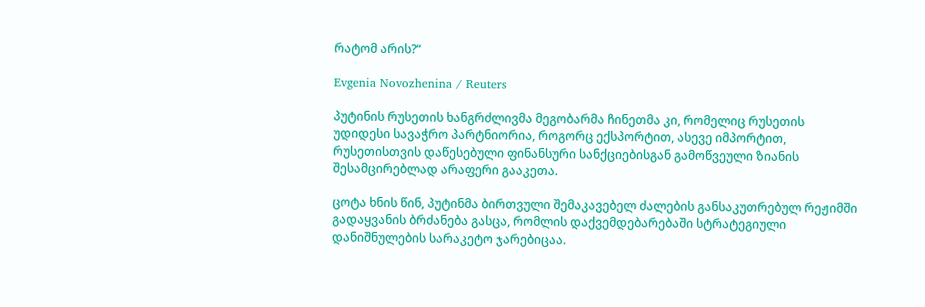რატომ არის?“

Evgenia Novozhenina / Reuters

პუტინის რუსეთის ხანგრძლივმა მეგობარმა ჩინეთმა კი, რომელიც რუსეთის უდიდესი სავაჭრო პარტნიორია, როგორც ექსპორტით, ასევე იმპორტით, რუსეთისთვის დაწესებული ფინანსური სანქციებისგან გამოწვეული ზიანის შესამცირებლად არაფერი გააკეთა.

ცოტა ხნის წინ, პუტინმა ბირთვული შემაკავებელ ძალების განსაკუთრებულ რეჟიმში გადაყვანის ბრძანება გასცა, რომლის დაქვემდებარებაში სტრატეგიული დანიშნულების სარაკეტო ჯარებიცაა.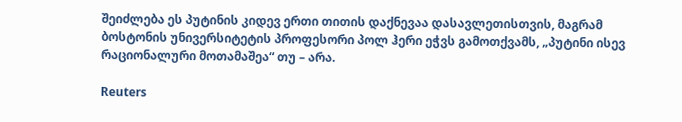შეიძლება ეს პუტინის კიდევ ერთი თითის დაქნევაა დასავლეთისთვის, მაგრამ ბოსტონის უნივერსიტეტის პროფესორი პოლ ჰერი ეჭვს გამოთქვამს, „პუტინი ისევ რაციონალური მოთამაშეა“ თუ – არა.

Reuters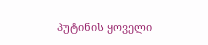პუტინის ყოველი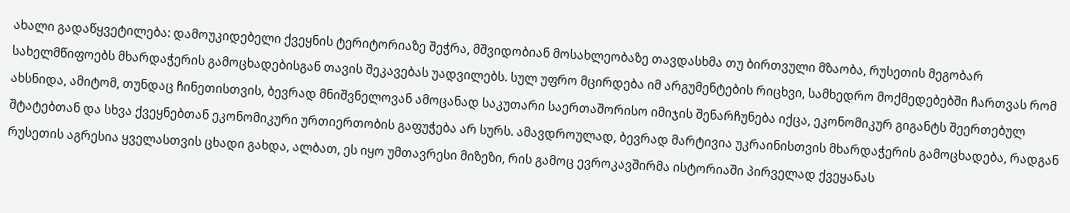ახალი გადაწყვეტილება: დამოუკიდებელი ქვეყნის ტერიტორიაზე შეჭრა, მშვიდობიან მოსახლეობაზე თავდასხმა თუ ბირთვული მზაობა, რუსეთის მეგობარ სახელმწიფოებს მხარდაჭერის გამოცხადებისგან თავის შეკავებას უადვილებს. სულ უფრო მცირდება იმ არგუმენტების რიცხვი, სამხედრო მოქმედებებში ჩართვას რომ ახსნიდა, ამიტომ, თუნდაც ჩინეთისთვის, ბევრად მნიშვნელოვან ამოცანად საკუთარი საერთაშორისო იმიჯის შენარჩუნება იქცა, ეკონომიკურ გიგანტს შეერთებულ შტატებთან და სხვა ქვეყნებთან ეკონომიკური ურთიერთობის გაფუჭება არ სურს. ამავდროულად, ბევრად მარტივია უკრაინისთვის მხარდაჭერის გამოცხადება, რადგან რუსეთის აგრესია ყველასთვის ცხადი გახდა, ალბათ, ეს იყო უმთავრესი მიზეზი, რის გამოც ევროკავშირმა ისტორიაში პირველად ქვეყანას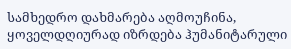სამხედრო დახმარება აღმოუჩინა, ყოველდღიურად იზრდება ჰუმანიტარული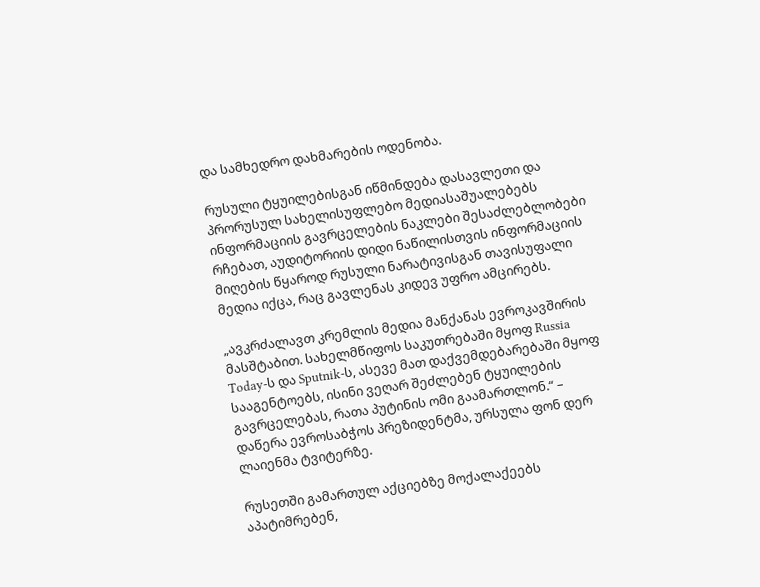და სამხედრო დახმარების ოდენობა.

რუსული ტყუილებისგან იწმინდება დასავლეთი და პრორუსულ სახელისუფლებო მედიასაშუალებებს ინფორმაციის გავრცელების ნაკლები შესაძლებლობები რჩებათ, აუდიტორიის დიდი ნაწილისთვის ინფორმაციის მიღების წყაროდ რუსული ნარატივისგან თავისუფალი მედია იქცა, რაც გავლენას კიდევ უფრო ამცირებს.

„ავკრძალავთ კრემლის მედია მანქანას ევროკავშირის მასშტაბით. სახელმწიფოს საკუთრებაში მყოფ Russia Today-ს და Sputnik-ს, ასევე მათ დაქვემდებარებაში მყოფ სააგენტოებს, ისინი ვეღარ შეძლებენ ტყუილების გავრცელებას, რათა პუტინის ომი გაამართლონ.“ – დაწერა ევროსაბჭოს პრეზიდენტმა, ურსულა ფონ დერ ლაიენმა ტვიტერზე.

რუსეთში გამართულ აქციებზე მოქალაქეებს აპატიმრებენ,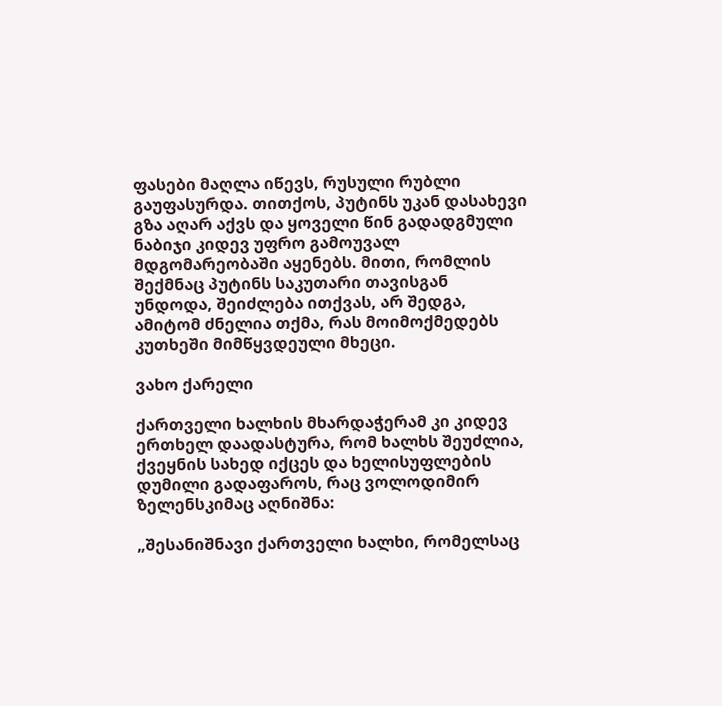ფასები მაღლა იწევს, რუსული რუბლი გაუფასურდა. თითქოს, პუტინს უკან დასახევი გზა აღარ აქვს და ყოველი წინ გადადგმული ნაბიჯი კიდევ უფრო გამოუვალ მდგომარეობაში აყენებს. მითი, რომლის შექმნაც პუტინს საკუთარი თავისგან უნდოდა, შეიძლება ითქვას, არ შედგა, ამიტომ ძნელია თქმა, რას მოიმოქმედებს კუთხეში მიმწყვდეული მხეცი.

ვახო ქარელი

ქართველი ხალხის მხარდაჭერამ კი კიდევ ერთხელ დაადასტურა, რომ ხალხს შეუძლია, ქვეყნის სახედ იქცეს და ხელისუფლების დუმილი გადაფაროს, რაც ვოლოდიმირ ზელენსკიმაც აღნიშნა:

„შესანიშნავი ქართველი ხალხი, რომელსაც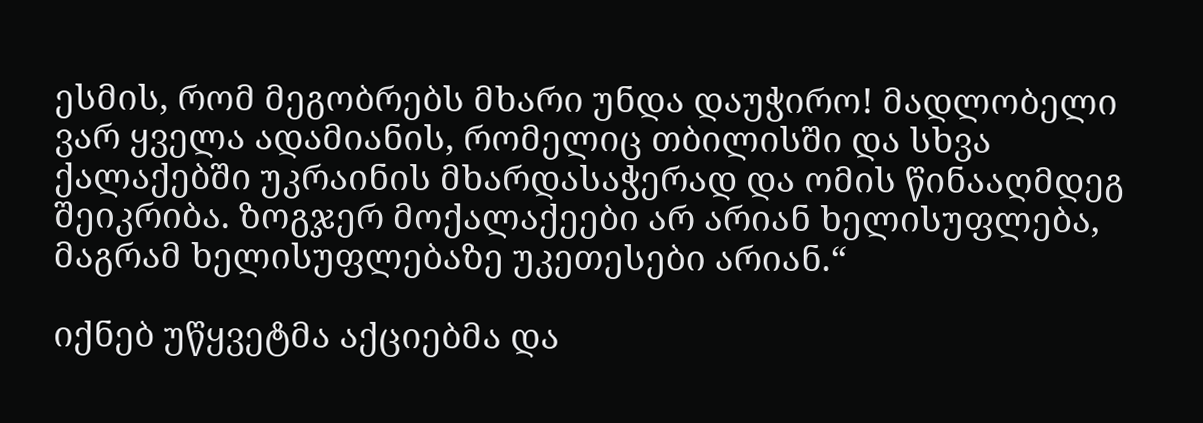ესმის, რომ მეგობრებს მხარი უნდა დაუჭირო! მადლობელი ვარ ყველა ადამიანის, რომელიც თბილისში და სხვა ქალაქებში უკრაინის მხარდასაჭერად და ომის წინააღმდეგ შეიკრიბა. ზოგჯერ მოქალაქეები არ არიან ხელისუფლება, მაგრამ ხელისუფლებაზე უკეთესები არიან.“

იქნებ უწყვეტმა აქციებმა და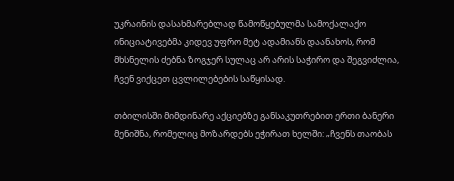უკრაინის დასახმარებლად წამოწყებულმა სამოქალაქო ინიციატივებმა კიდევ უფრო მეტ ადამიანს დაანახოს, რომ მხსნელის ძებნა ზოგჯერ სულაც არ არის საჭირო და შეგვიძლია, ჩვენ ვიქცეთ ცვლილებების საწყისად.

თბილისში მიმდინარე აქციებზე განსაკუთრებით ერთი ბანერი მენიშნა, რომელიც მოზარდებს ეჭირათ ხელში: „ჩვენს თაობას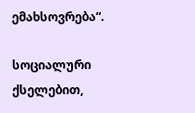ემახსოვრება“.

სოციალური ქსელებით,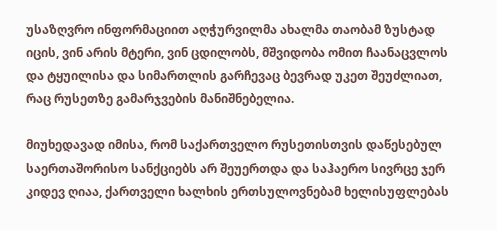უსაზღვრო ინფორმაციით აღჭურვილმა ახალმა თაობამ ზუსტად იცის, ვინ არის მტერი, ვინ ცდილობს, მშვიდობა ომით ჩაანაცვლოს და ტყუილისა და სიმართლის გარჩევაც ბევრად უკეთ შეუძლიათ, რაც რუსეთზე გამარჯვების მანიშნებელია.

მიუხედავად იმისა, რომ საქართველო რუსეთისთვის დაწესებულ საერთაშორისო სანქციებს არ შეუერთდა და საჰაერო სივრცე ჯერ კიდევ ღიაა, ქართველი ხალხის ერთსულოვნებამ ხელისუფლებას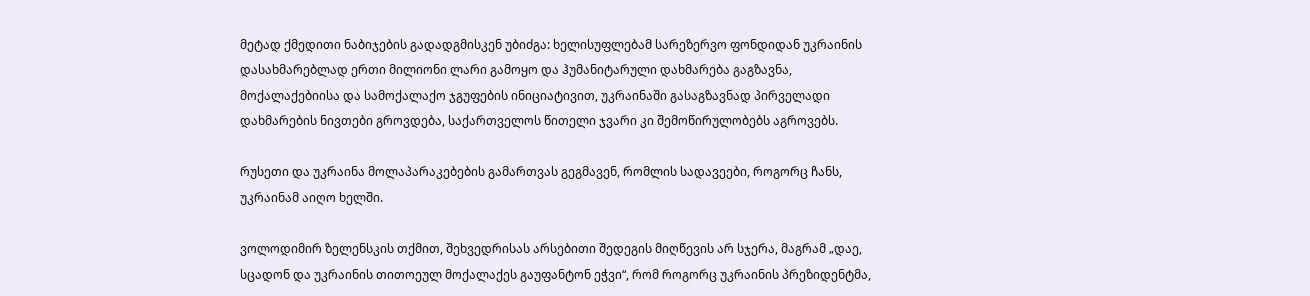მეტად ქმედითი ნაბიჯების გადადგმისკენ უბიძგა: ხელისუფლებამ სარეზერვო ფონდიდან უკრაინის დასახმარებლად ერთი მილიონი ლარი გამოყო და ჰუმანიტარული დახმარება გაგზავნა, მოქალაქებიისა და სამოქალაქო ჯგუფების ინიციატივით, უკრაინაში გასაგზავნად პირველადი დახმარების ნივთები გროვდება, საქართველოს წითელი ჯვარი კი შემოწირულობებს აგროვებს.

რუსეთი და უკრაინა მოლაპარაკებების გამართვას გეგმავენ, რომლის სადავეები, როგორც ჩანს, უკრაინამ აიღო ხელში.

ვოლოდიმირ ზელენსკის თქმით, შეხვედრისას არსებითი შედეგის მიღწევის არ სჯერა, მაგრამ „დაე, სცადონ და უკრაინის თითოეულ მოქალაქეს გაუფანტონ ეჭვი“, რომ როგორც უკრაინის პრეზიდენტმა,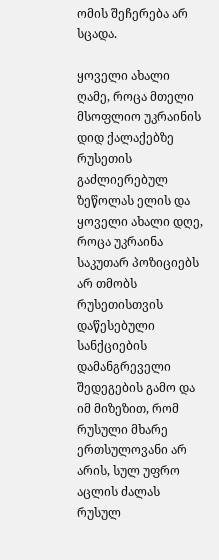ომის შეჩერება არ სცადა.

ყოველი ახალი ღამე, როცა მთელი მსოფლიო უკრაინის დიდ ქალაქებზე რუსეთის გაძლიერებულ ზეწოლას ელის და ყოველი ახალი დღე, როცა უკრაინა საკუთარ პოზიციებს არ თმობს რუსეთისთვის დაწესებული სანქციების დამანგრეველი შედეგების გამო და იმ მიზეზით, რომ რუსული მხარე ერთსულოვანი არ არის, სულ უფრო აცლის ძალას რუსულ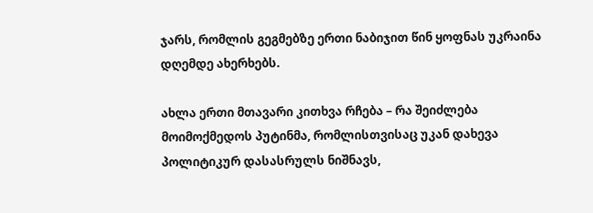ჯარს, რომლის გეგმებზე ერთი ნაბიჯით წინ ყოფნას უკრაინა დღემდე ახერხებს.

ახლა ერთი მთავარი კითხვა რჩება – რა შეიძლება მოიმოქმედოს პუტინმა, რომლისთვისაც უკან დახევა პოლიტიკურ დასასრულს ნიშნავს,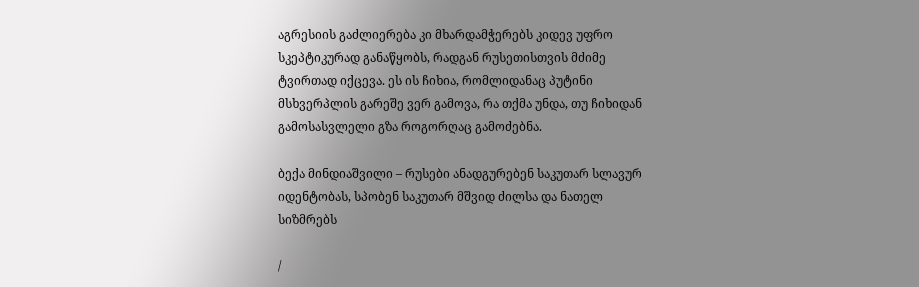აგრესიის გაძლიერება კი მხარდამჭერებს კიდევ უფრო სკეპტიკურად განაწყობს, რადგან რუსეთისთვის მძიმე ტვირთად იქცევა. ეს ის ჩიხია, რომლიდანაც პუტინი მსხვერპლის გარეშე ვერ გამოვა, რა თქმა უნდა, თუ ჩიხიდან გამოსასვლელი გზა როგორღაც გამოძებნა.

ბექა მინდიაშვილი – რუსები ანადგურებენ საკუთარ სლავურ იდენტობას, სპობენ საკუთარ მშვიდ ძილსა და ნათელ სიზმრებს

/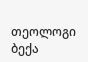თეოლოგი ბექა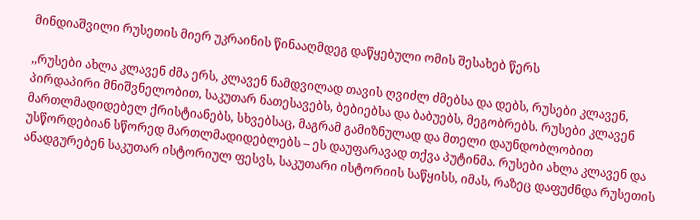მინდიაშვილი რუსეთის მიერ უკრაინის წინააღმდეგ დაწყებული ომის შესახებ წერს

,,რუსები ახლა კლავენ ძმა ერს, კლავენ ნამდვილად თავის ღვიძლ ძმებსა და დებს, რუსები კლავენ, პირდაპირი მნიშვნელობით, საკუთარ ნათესავებს, ბებიებსა და ბაბუებს, მეგობრებს. რუსები კლავენ მართლმადიდებელ ქრისტიანებს, სხვებსაც, მაგრამ გამიზნულად და მთელი დაუნდობლობით უსწორდებიან სწორედ მართლმადიდებლებს – ეს დაუფარავად თქვა პუტინმა. რუსები ახლა კლავენ და ანადგურებენ საკუთარ ისტორიულ ფესვს, საკუთარი ისტორიის საწყისს, იმას, რაზეც დაფუძნდა რუსეთის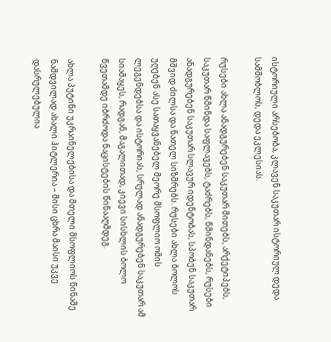ისტორიული არსებობა, კლავენ საკუთარ ისტორიულ დედა სამშობლოს, დედა ეკლესიას.

რუსები ახლა ანადგურებენ საკუთარ მითებს, არქეტიპებს,  საკუთარ წმინდა საფლავებს, ტაძრებს, წმინდანებს, რუსები ანადგურებენ საკუთარ სლავურ იდენტობას, სპობენ საკუთარ მშვიდ ძილსა და ნათელ სიზმრებს. რუსები ახლა ბოლოს უღებენ ასე სათაყვანებელ მეორე მსოფლიო ომის ლეგენდებსა და ისტორიას, სრულად ანადგურებენ საკუთარ ამ სიამაყეს, რადგან, მაგალითად, კიევი სისხლის ბოლო წვეთამდე იბრძოდა ნაცისტების წინააღმდეგ.

ახლა პუტინი უკრაინელებისა და მთელი მსოფლიოს წინაშე ნამდვილად ახალი ჰიტლერია – მისი ცხრა მაისი უკვე დასრულებულია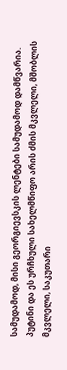სამუდამოდ, მისი გეორგიევსკის ლენტები სამუდამოდ დამწვარია. პუტინი და ეს ურჩხული სახელმწიფო არის ძმის მკვლელი, მშობლის მკვლელი, საკუთარი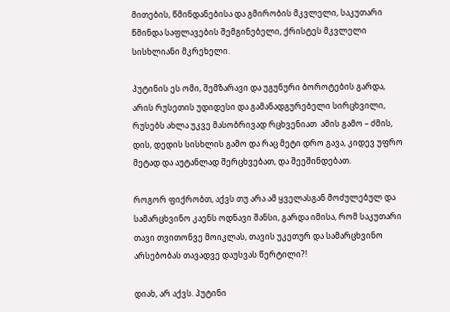მითების, წმინდანებისა და გმირობის მკვლელი, საკუთარი წმინდა საფლავების შემგინებელი, ქრისტეს მკვლელი სისხლიანი მკრეხელი.

პუტინის ეს ომი, შემზარავი და უგუნური ბოროტების გარდა, არის რუსეთის უდიდესი და გამანადგურებელი სირცხვილი, რუსებს ახლა უკვე მასობრივად რცხვენიათ  ამის გამო – ძმის, დის, დედის სისხლის გამო და რაც მეტი დრო გავა, კიდევ უფრო მეტად და აუტანლად შერცხვებათ, და შეეშინდებათ.

როგორ ფიქრობთ, აქვს თუ არა ამ ყველასგან მოძულებულ და სამარცხვინო კაენს ოდნავი შანსი, გარდა იმისა, რომ საკუთარი თავი თვითონვე მოიკლას, თავის უკეთურ და სამარცხვინო არსებობას თავადვე დაუსვას წერტილი?!

დიახ, არ აქვს. პუტინი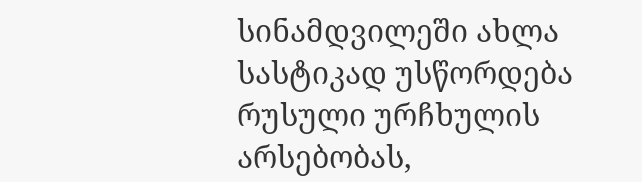სინამდვილეში ახლა სასტიკად უსწორდება რუსული ურჩხულის არსებობას,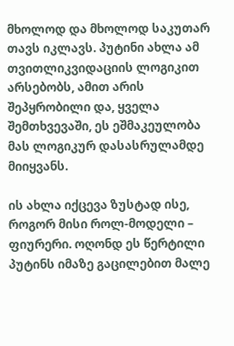მხოლოდ და მხოლოდ საკუთარ თავს იკლავს. პუტინი ახლა ამ თვითლიკვიდაციის ლოგიკით არსებობს, ამით არის შეპყრობილი და, ყველა შემთხვევაში, ეს ეშმაკეულობა მას ლოგიკურ დასასრულამდე მიიყვანს.

ის ახლა იქცევა ზუსტად ისე, როგორ მისი როლ-მოდელი – ფიურერი. ოღონდ ეს წერტილი პუტინს იმაზე გაცილებით მალე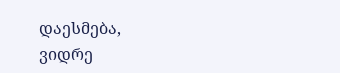დაესმება, ვიდრე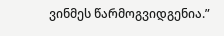ვინმეს წარმოგვიდგენია.”